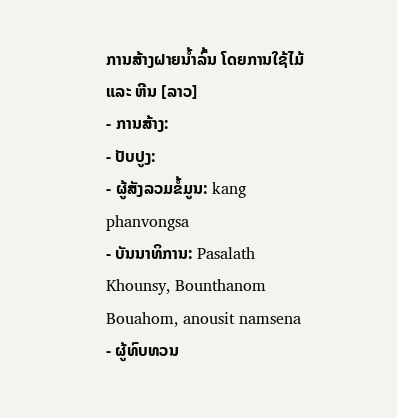ການສ້າງຝາຍນໍ້າລົ້ນ ໂດຍການໃຊ້ໄມ້ ແລະ ຫີນ [ລາວ]
- ການສ້າງ:
- ປັບປູງ:
- ຜູ້ສັງລວມຂໍ້ມູນ: kang phanvongsa
- ບັນນາທິການ: Pasalath Khounsy, Bounthanom Bouahom, anousit namsena
- ຜູ້ທົບທວນ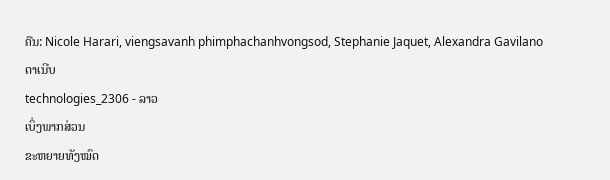ຄືນ: Nicole Harari, viengsavanh phimphachanhvongsod, Stephanie Jaquet, Alexandra Gavilano
ດາເນີບ
technologies_2306 - ລາວ
ເບິ່ງພາກສ່ວນ
ຂະຫຍາຍທັງໝົດ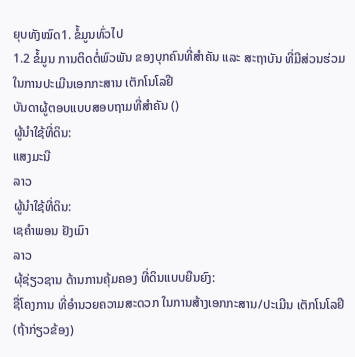ຍຸບທັງໝົດ1. ຂໍ້ມູນທົ່ວໄປ
1.2 ຂໍ້ມູນ ການຕິດຕໍ່ພົວພັນ ຂອງບຸກຄົນທີ່ສໍາຄັນ ແລະ ສະຖາບັນ ທີ່ມີສ່ວນຮ່ວມ ໃນການປະເມີນເອກກະສານ ເຕັກໂນໂລຢີ
ບັນດາຜູ້ຕອບແບບສອບຖາມທີ່ສໍາຄັນ ()
ຜູ້ນໍາໃຊ້ທີ່ດິນ:
ແສງມະນີ
ລາວ
ຜູ້ນໍາໃຊ້ທີ່ດິນ:
ເຊຄຳພອນ ຢັງເມົາ
ລາວ
ຜຸ້ຊ່ຽວຊານ ດ້ານການຄຸ້ມຄອງ ທີ່ດິນແບບຍືນຍົງ:
ຊື່ໂຄງການ ທີ່ອໍານວຍຄວາມສະດວກ ໃນການສ້າງເອກກະສານ/ປະເມີນ ເຕັກໂນໂລຢີ (ຖ້າກ່ຽວຂ້ອງ)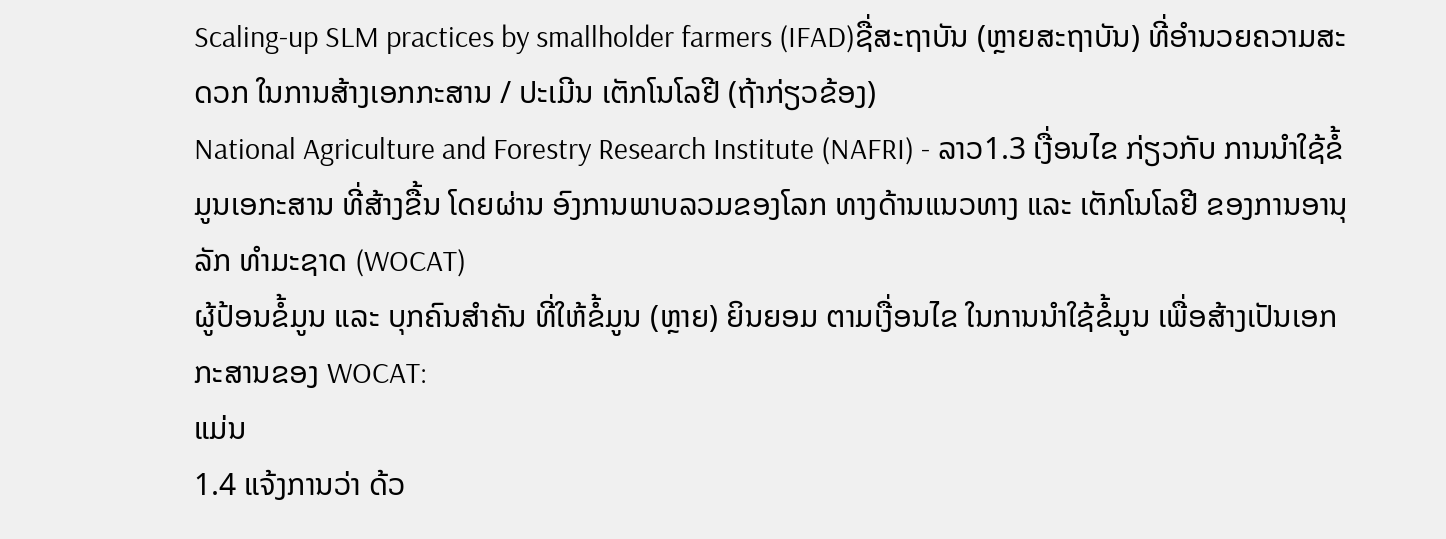Scaling-up SLM practices by smallholder farmers (IFAD)ຊື່ສະຖາບັນ (ຫຼາຍສະຖາບັນ) ທີ່ອໍານວຍຄວາມສະດວກ ໃນການສ້າງເອກກະສານ / ປະເມີນ ເຕັກໂນໂລຢີ (ຖ້າກ່ຽວຂ້ອງ)
National Agriculture and Forestry Research Institute (NAFRI) - ລາວ1.3 ເງື່ອນໄຂ ກ່ຽວກັບ ການນໍາໃຊ້ຂໍ້ມູນເອກະສານ ທີ່ສ້າງຂື້ນ ໂດຍຜ່ານ ອົງການພາບລວມຂອງໂລກ ທາງດ້ານແນວທາງ ແລະ ເຕັກໂນໂລຢີ ຂອງການອານຸລັກ ທໍາມະຊາດ (WOCAT)
ຜູ້ປ້ອນຂໍ້ມູນ ແລະ ບຸກຄົນສຳຄັນ ທີ່ໃຫ້ຂໍ້ມູນ (ຫຼາຍ) ຍິນຍອມ ຕາມເງື່ອນໄຂ ໃນການນຳໃຊ້ຂໍ້ມູນ ເພື່ອສ້າງເປັນເອກກະສານຂອງ WOCAT:
ແມ່ນ
1.4 ແຈ້ງການວ່າ ດ້ວ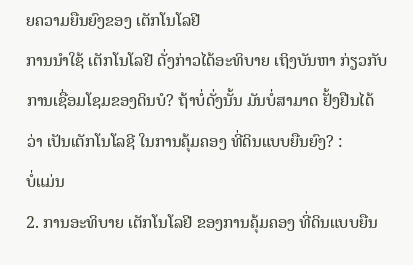ຍຄວາມຍືນຍົງຂອງ ເຕັກໂນໂລຢີ
ການນໍາໃຊ້ ເຕັກໂນໂລຢີ ດັ່ງກ່າວໄດ້ອະທິບາຍ ເຖິງບັນຫາ ກ່ຽວກັບ ການເຊື່ອມໂຊມຂອງດິນບໍ? ຖ້າບໍ່ດັ່ງນັ້ນ ມັນບໍ່ສາມາດ ຢັ້ງຢືນໄດ້ວ່າ ເປັນເຕັກໂນໂລຊີ ໃນການຄຸ້ມຄອງ ທີ່ດິນແບບຍືນຍົງ? :
ບໍ່ແມ່ນ
2. ການອະທິບາຍ ເຕັກໂນໂລຢີ ຂອງການຄຸ້ມຄອງ ທີ່ດິນແບບຍືນ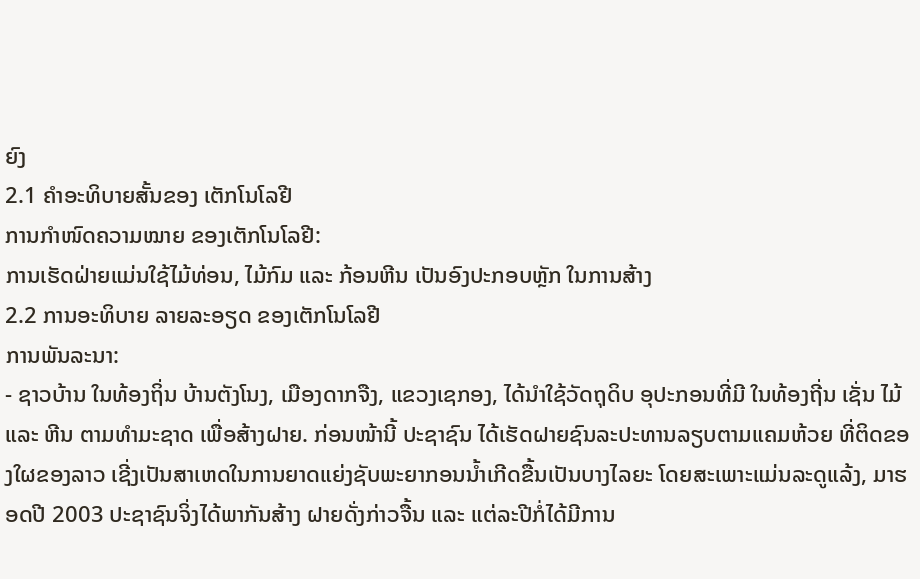ຍົງ
2.1 ຄໍາອະທິບາຍສັ້ນຂອງ ເຕັກໂນໂລຢີ
ການກຳໜົດຄວາມໝາຍ ຂອງເຕັກໂນໂລຢີ:
ການເຮັດຝ່າຍແມ່ນໃຊ້ໄມ້ທ່ອນ, ໄມ້ກົມ ແລະ ກ້ອນຫີນ ເປັນອົງປະກອບຫຼັກ ໃນການສ້າງ
2.2 ການອະທິບາຍ ລາຍລະອຽດ ຂອງເຕັກໂນໂລຢີ
ການພັນລະນາ:
- ຊາວບ້ານ ໃນທ້ອງຖິ່ນ ບ້ານຕັງໂນງ, ເມືອງດາກຈືງ, ແຂວງເຊກອງ, ໄດ້ນໍາໃຊ້ວັດຖຸດິບ ອຸປະກອນທີ່ມີ ໃນທ້ອງຖີ່ນ ເຊັ່ນ ໄມ້ ແລະ ຫີນ ຕາມທຳມະຊາດ ເພື່ອສ້າງຝາຍ. ກ່ອນໜ້ານີ້ ປະຊາຊົນ ໄດ້ເຮັດຝາຍຊົນລະປະທານລຽບຕາມແຄມຫ້ວຍ ທີ່ຕິດຂອງໃຜຂອງລາວ ເຊີ່ງເປັນສາເຫດໃນການຍາດແຍ່ງຊັບພະຍາກອນນ້ຳເກີດຂື້ນເປັນບາງໄລຍະ ໂດຍສະເພາະແມ່ນລະດູແລ້ງ, ມາຮອດປີ 2003 ປະຊາຊົນຈິ່ງໄດ້ພາກັນສ້າງ ຝາຍດັ່ງກ່າວຈື້ນ ແລະ ແຕ່ລະປີກໍ່ໄດ້ມີການ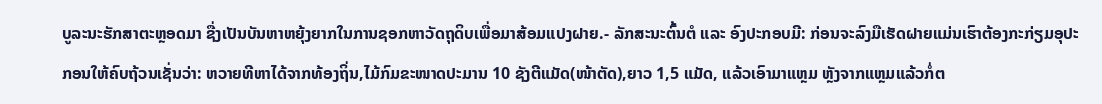ບູລະນະຮັກສາຕະຫຼອດມາ ຊື່ງເປັນບັນຫາຫຍຸ້ງຍາກໃນການຊອກຫາວັດຖຸດິບເພື່ອມາສ້ອມແປງຝາຍ.- ລັກສະນະຕົ້ນຕໍ ແລະ ອົງປະກອບມີ: ກ່ອນຈະລົງມືເຮັດຝາຍແມ່ນເຮົາຕ້ອງກະກ່ຽມອຸປະກອນໃຫ້ຄົບຖ້ວນເຊັ່ນວ່າ: ຫວາຍທີຫາໄດ້ຈາກທ້ອງຖິ່ນ,ໄມ້ກົມຂະໜາດປະມານ 10 ຊັງຕີແມັດ(ໜ້າຕັດ),ຍາວ 1,5 ແມັດ, ແລ້ວເອົາມາແຫຼມ ຫຼັງຈາກແຫຼມແລ້ວກໍ່ຕ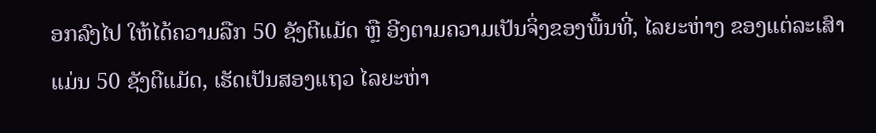ອກລົງໄປ ໃຫ້ໄດ້ຄວາມລືກ 50 ຊັງຕີແມັດ ຫຼື ອີງຕາມຄວາມເປັນຈິ່ງຂອງພື້ນທີ່, ໄລຍະຫ່າງ ຂອງແຕ່ລະເສົາ ແມ່ນ 50 ຊັງຕີແມັດ, ເຮັດເປັນສອງແຖວ ໄລຍະຫ່າ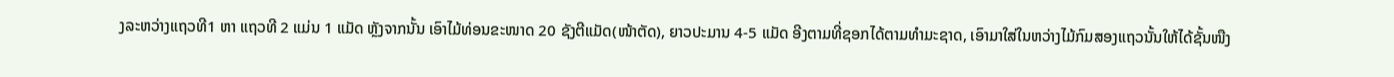ງລະຫວ່າງແຖວທີ1 ຫາ ແຖວທີ 2 ແມ່ນ 1 ແມັດ ຫຼັງຈາກນັ້ນ ເອົາໄມ້ທ່ອນຂະໜາດ 20 ຊັງຕີແມັດ(ໜ້າຕັດ), ຍາວປະມານ 4-5 ແມັດ ອີງຕາມທີ່ຊອກໄດ້ຕາມທຳມະຊາດ, ເອົາມາໃສ່ໃນຫວ່າງໄມ້ກົມສອງແຖວນັ້ນໃຫ້ໄດ້ຊັ້ນໜືງ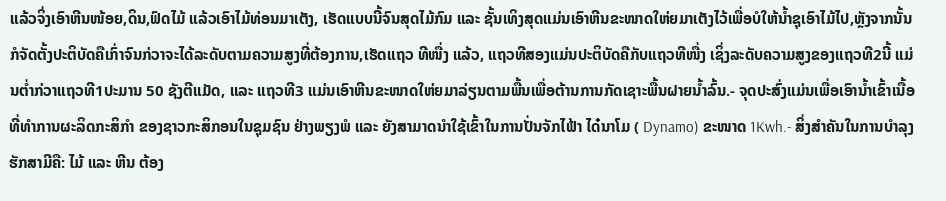ແລ້ວຈິ່ງເອົາຫີນໜ້ອຍ,ດິນ,ຟົດໄມ້ ແລ້ວເອົາໄມ້ທ່ອນມາເຕັງ, ເຮັດແບບນີ້ຈົນສຸດໄມ້ກົມ ແລະ ຊັ້ນເທິງສຸດແມ່ນເອົາຫີນຂະໜາດໃຫ່ຍມາເຕັງໄວ້ເພື່ອບໍໃຫ້ນໍ້າຊຸເອົາໄມ້ໄປ,ຫຼັງຈາກນັ້ນກໍຈັດຕັ້ງປະຕິບັດຄືເກົ່າຈົນກ່ວາຈະໄດ້ລະດັບຕາມຄວາມສູງທີ່ຕ້ອງການ,ເຮັດແຖວ ທີໜື່ງ ແລ້ວ, ແຖວທີສອງແມ່ນປະຕິບັດຄືກັບແຖວທີໜື່ງ ເຊິ່ງລະດັບຄວາມສູງຂອງແຖວທີ2ນີ້ ແມ່ນຕໍ່າກ່ວາແຖວທີ1ປະມານ 50 ຊັງຕີແມັດ, ແລະ ແຖວທີ3 ແມ່ນເອົາຫີນຂະໜາດໃຫ່ຍມາລ່ຽນຕາມພື້ນເພື່ອຕ້ານການກັດເຊາະພື້ນຝາຍນໍ້າລົ້ນ.- ຈຸດປະສົ່ງແມ່ນເພື່ອເອົານໍ້າເຂົ້າເນື້ອທີ່ທຳການຜະລິດກະສິກຳ ຂອງຊາວກະສິກອນໃນຊຸມຊົນ ຢ່າງພຽງພໍ ແລະ ຍັງສາມາດນຳໃຊ້ເຂົ້າໃນການປັ່ນຈັກໄຟ້າ ໄດ໋ນາໂມ ( Dynamo) ຂະໜາດ 1Kwh.- ສິ່ງສຳຄັນໃນການບຳລຸງຮັກສາມີຄື: ໄມ້ ແລະ ຫີນ ຕ້ອງ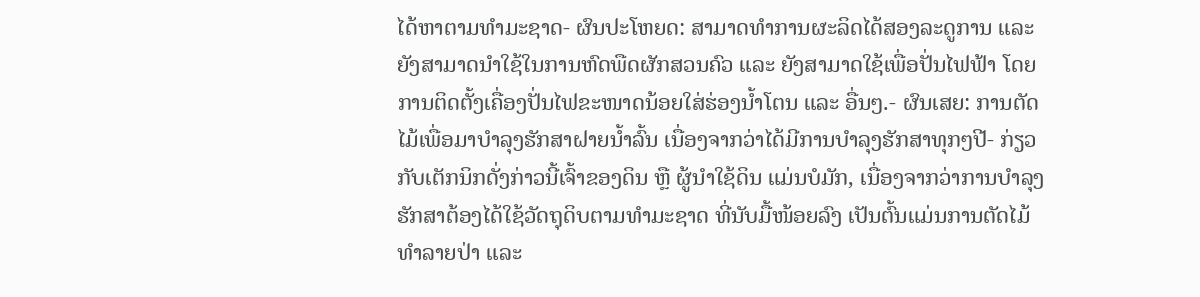ໄດ້ຫາຕາມທຳມະຊາດ- ຜົນປະໂຫຍດ: ສາມາດທຳການຜະລິດໄດ້ສອງລະດູການ ແລະ ຍັງສາມາດນຳໃຊ້ໃນການຫົດພືດຜັກສວນຄົວ ແລະ ຍັງສາມາດໃຊ້ເພື່ອປັ່ນໄຟຟ້າ ໂດຍການຕິດຕັ້ງເຄື່ອງປັ່ນໄຟຂະໜາດນ້ອຍໃສ່ຮ່ອງນໍ້າໂຕນ ແລະ ອື່ນໆ.- ຜົນເສຍ: ການຕັດໄມ້ເພື່ອມາບຳລຸງຮັກສາຝາຍນໍ້າລົ້ນ ເນື່ອງຈາກວ່າໄດ້ມີການບຳລຸງຮັກສາທຸກໆປີ- ກ່ຽວກັບເຕັກນິກດັ່ງກ່າວນີ້ເຈົ້າຂອງດິນ ຫຼື ຜູ້ນຳໃຊ້ດິນ ແມ່ນບໍມັກ, ເນື່ອງຈາກວ່າການບຳລຸງຮັກສາຕ້ອງໄດ້ໃຊ້ວັດຖຸດິບຕາມທຳມະຊາດ ທີ່ນັບມື້ໜ້ອຍລົງ ເປັນຕົ້ນແມ່ນການຕັດໄມ້ທຳລາຍປ່າ ແລະ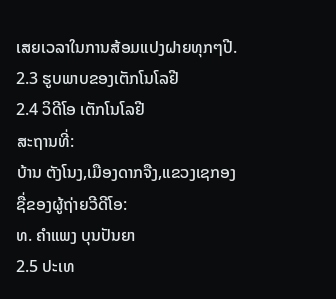ເສຍເວລາໃນການສ້ອມແປງຝາຍທຸກໆປີ.
2.3 ຮູບພາບຂອງເຕັກໂນໂລຢີ
2.4 ວິດີໂອ ເຕັກໂນໂລຢີ
ສະຖານທີ່:
ບ້ານ ຕັງໂນງ,ເມືອງດາກຈືງ,ແຂວງເຊກອງ
ຊື່ຂອງຜູ້ຖ່າຍວີດີໂອ:
ທ. ຄຳແພງ ບຸນປັນຍາ
2.5 ປະເທ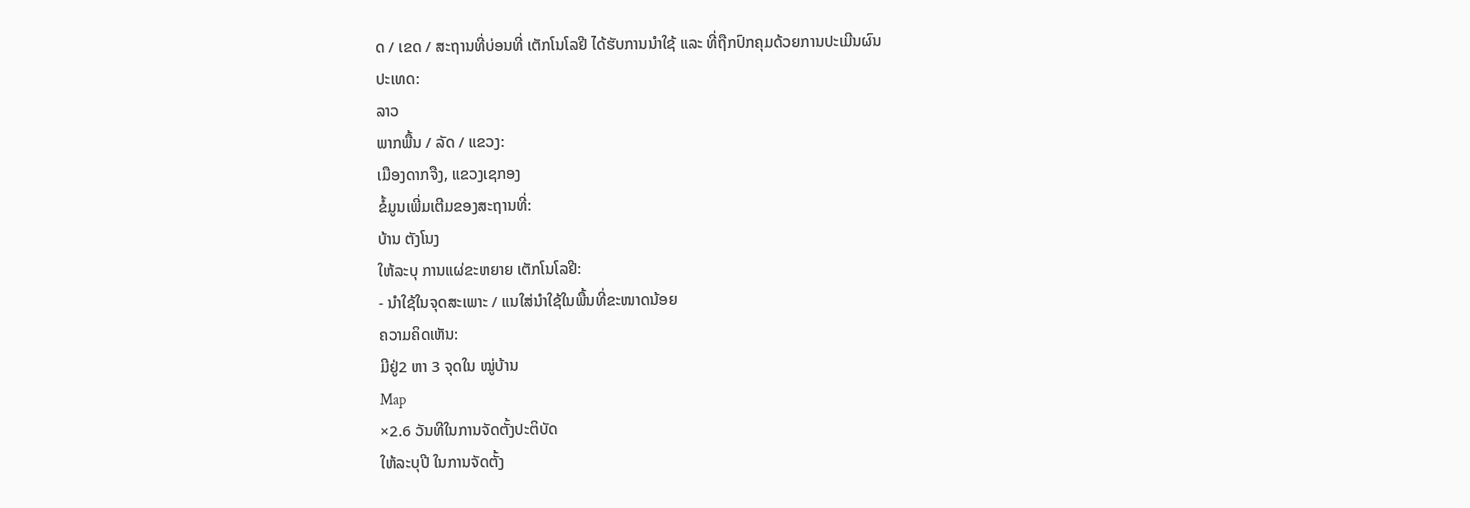ດ / ເຂດ / ສະຖານທີ່ບ່ອນທີ່ ເຕັກໂນໂລຢີ ໄດ້ຮັບການນໍາໃຊ້ ແລະ ທີ່ຖືກປົກຄຸມດ້ວຍການປະເມີນຜົນ
ປະເທດ:
ລາວ
ພາກພື້ນ / ລັດ / ແຂວງ:
ເມືອງດາກຈືງ, ແຂວງເຊກອງ
ຂໍ້ມູນເພີ່ມເຕີມຂອງສະຖານທີ່:
ບ້ານ ຕັງໂນງ
ໃຫ້ລະບຸ ການແຜ່ຂະຫຍາຍ ເຕັກໂນໂລຢີ:
- ນໍາໃຊ້ໃນຈຸດສະເພາະ / ແນໃສ່ນໍາໃຊ້ໃນພື້ນທີ່ຂະໜາດນ້ອຍ
ຄວາມຄິດເຫັນ:
ມີຢູ່2 ຫາ 3 ຈຸດໃນ ໝູ່ບ້ານ
Map
×2.6 ວັນທີໃນການຈັດຕັ້ງປະຕິບັດ
ໃຫ້ລະບຸປີ ໃນການຈັດຕັ້ງ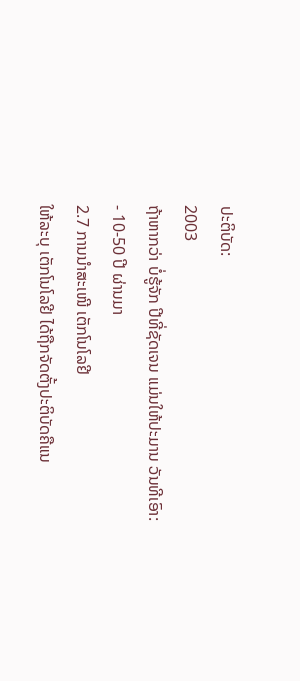ປະຕິບັດ:
2003
ຖ້າຫາກວ່າ ບໍ່ຮູ້ຈັກ ປີທີ່ຊັດເຈນ ແມ່ນໃຫ້ປະມານ ວັນທີເອົາ:
- 10-50 ປີ ຜ່ານມາ
2.7 ການນໍາສະເໜີ ເຕັກໂນໂລຢີ
ໃຫ້ລະບຸ ເຕັກໂນໂລຢີ ໄດ້ຖືກຈັດຕັ້ງປະຕິບັດຄືແນ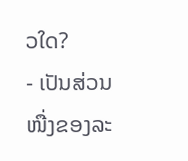ວໃດ?
- ເປັນສ່ວນໜື່ງຂອງລະ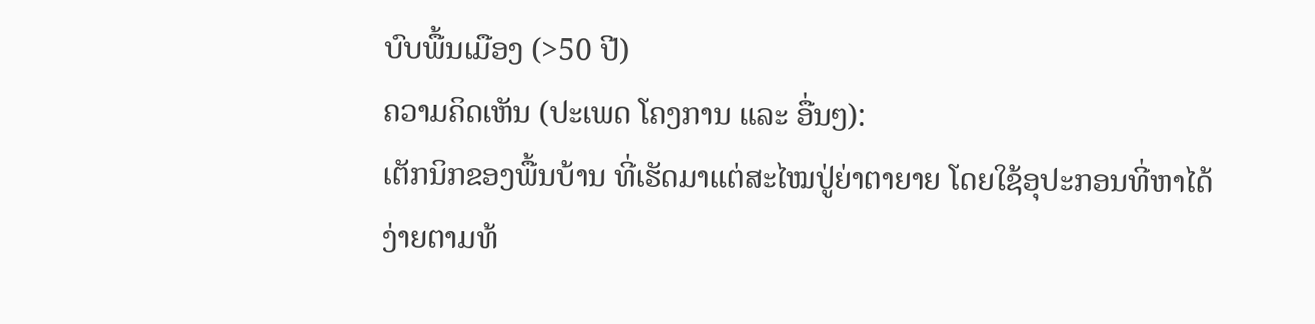ບົບພື້ນເມືອງ (>50 ປີ)
ຄວາມຄິດເຫັນ (ປະເພດ ໂຄງການ ແລະ ອື່ນໆ):
ເຕັກນິກຂອງພື້ນບ້ານ ທີ່ເຮັດມາແຕ່ສະໄໝປູ່ຍ່າຕາຍາຍ ໂດຍໃຊ້ອຸປະກອນທີ່ຫາໄດ້ງ່າຍຕາມທ້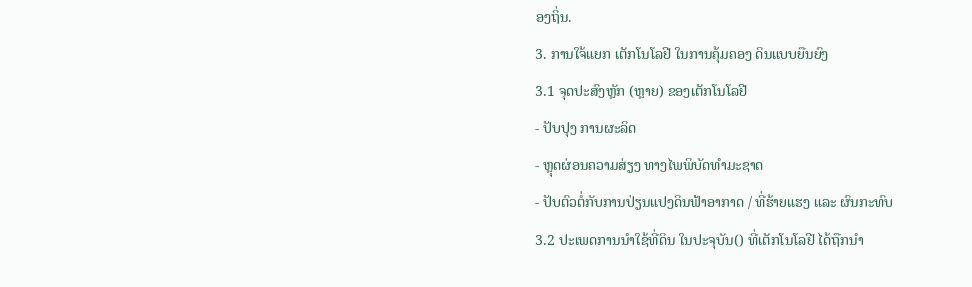ອງຖິ່ນ.
3. ການໃຈ້ແຍກ ເຕັກໂນໂລຢີ ໃນການຄຸ້ມຄອງ ດິນແບບຍືນຍົງ
3.1 ຈຸດປະສົງຫຼັກ (ຫຼາຍ) ຂອງເຕັກໂນໂລຢີ
- ປັບປຸງ ການຜະລິດ
- ຫຼຸດຜ່ອນຄວາມສ່ຽງ ທາງໄພພິບັດທໍາມະຊາດ
- ປັບຕົວຕໍ່ກັບການປ່ຽນແປງດິນຟ້າອາກາດ / ທີ່ຮ້າຍແຮງ ແລະ ຜົນກະທົບ
3.2 ປະເພດການນໍາໃຊ້ທີ່ດິນ ໃນປະຈຸບັນ() ທີ່ເຕັກໂນໂລຢີ ໄດ້ຖືກນໍາ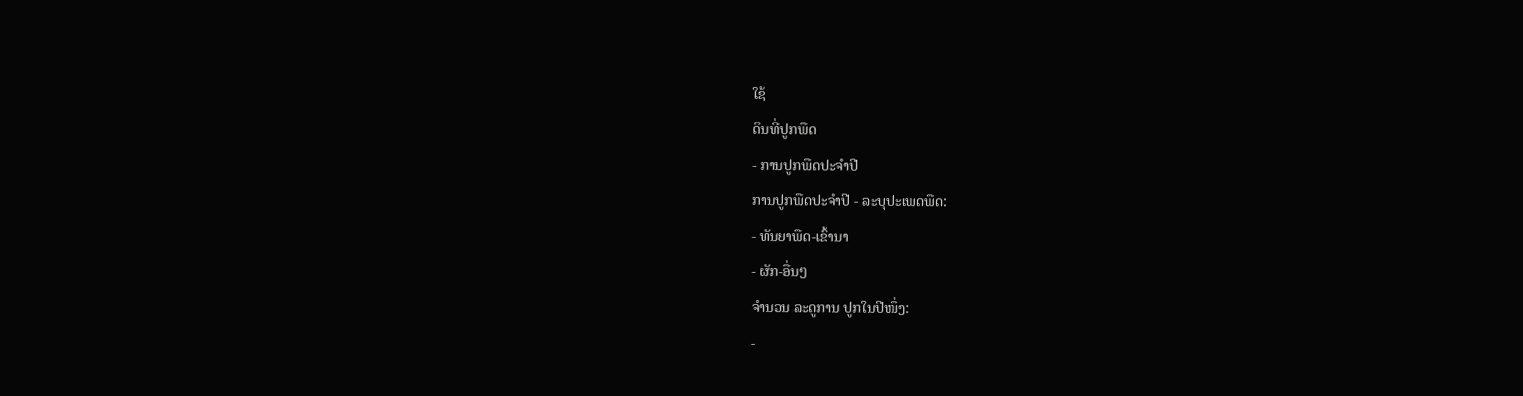ໃຊ້
ດິນທີ່ປູກພືດ
- ການປູກພືດປະຈໍາປີ
ການປູກພືດປະຈຳປີ - ລະບຸປະເພດພືດ:
- ທັນຍາພືດ-ເຂົ້ານາ
- ຜັກ-ອື່ນໆ
ຈໍານວນ ລະດູການ ປູກໃນປີໜຶ່ງ:
-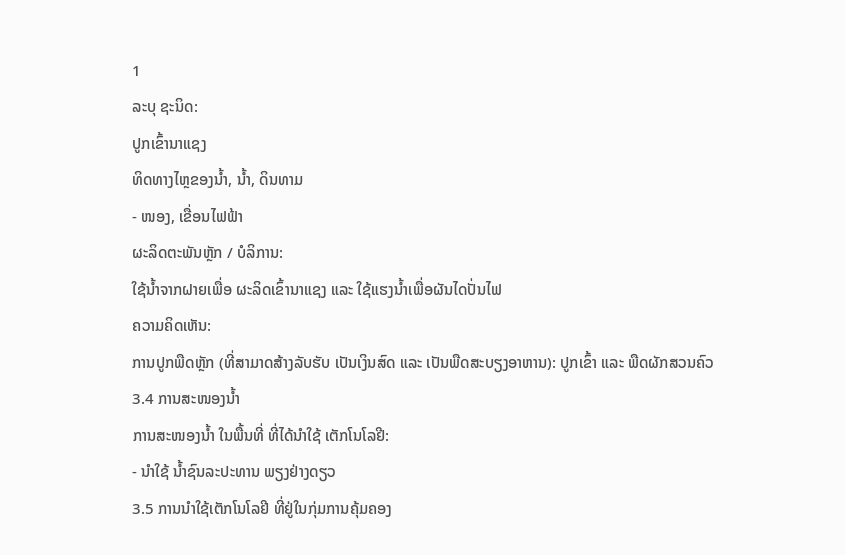1
ລະບຸ ຊະນິດ:
ປູກເຂົ້ານາແຊງ
ທິດທາງໄຫຼຂອງນໍ້າ, ນໍ້າ, ດິນທາມ
- ໜອງ, ເຂື່ອນໄຟຟ້າ
ຜະລິດຕະພັນຫຼັກ / ບໍລິການ:
ໃຊ້ນ້ຳຈາກຝາຍເພື່ອ ຜະລິດເຂົ້ານາແຊງ ແລະ ໃຊ້ແຮງນ້ຳເພື່ອຜັນໄດປັ່ນໄຟ
ຄວາມຄິດເຫັນ:
ການປູກພືດຫຼັກ (ທີ່ສາມາດສ້າງລັບຮັບ ເປັນເງິນສົດ ແລະ ເປັນພືດສະບຽງອາຫານ): ປູກເຂົ້າ ແລະ ພືດຜັກສວນຄົວ
3.4 ການສະໜອງນ້ຳ
ການສະໜອງນໍ້າ ໃນພື້ນທີ່ ທີ່ໄດ້ນໍາໃຊ້ ເຕັກໂນໂລຢີ:
- ນໍາໃຊ້ ນໍ້າຊົນລະປະທານ ພຽງຢ່າງດຽວ
3.5 ການນໍາໃຊ້ເຕັກໂນໂລຢີ ທີ່ຢູ່ໃນກຸ່ມການຄຸ້ມຄອງ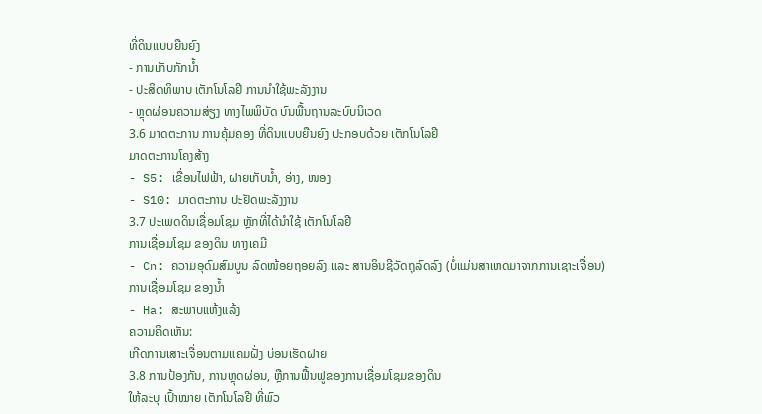ທີ່ດິນແບບຍືນຍົງ
- ການເກັບກັກນໍ້າ
- ປະສິດທິພາບ ເຕັກໂນໂລຢີ ການນຳໃຊ້ພະລັງງານ
- ຫຼຸດຜ່ອນຄວາມສ່ຽງ ທາງໄພພິບັດ ບົນພື້ນຖານລະບົບນິເວດ
3.6 ມາດຕະການ ການຄຸ້ມຄອງ ທີ່ດິນແບບຍືນຍົງ ປະກອບດ້ວຍ ເຕັກໂນໂລຢີ
ມາດຕະການໂຄງສ້າງ
- S5: ເຂື່ອນໄຟຟ້າ, ຝາຍເກັບນໍ້າ, ອ່າງ, ໜອງ
- S10: ມາດຕະການ ປະຢັດພະລັງງານ
3.7 ປະເພດດິນເຊື່ອມໂຊມ ຫຼັກທີ່ໄດ້ນໍາໃຊ້ ເຕັກໂນໂລຢີ
ການເຊື່ອມໂຊມ ຂອງດິນ ທາງເຄມີ
- Cn: ຄວາມອຸດົມສົມບູນ ລົດໜ້ອຍຖອຍລົງ ແລະ ສານອິນຊີວັດຖຸລົດລົງ (ບໍ່ແມ່ນສາເຫດມາຈາກການເຊາະເຈື່ອນ)
ການເຊື່ອມໂຊມ ຂອງນໍ້າ
- Ha: ສະພາບແຫ້ງແລ້ງ
ຄວາມຄິດເຫັນ:
ເກີດການເສາະເຈື່ອນຕາມແຄມຝັ່ງ ບ່ອນເຮັດຝາຍ
3.8 ການປ້ອງກັນ, ການຫຼຸດຜ່ອນ, ຫຼືການຟື້ນຟູຂອງການເຊື່ອມໂຊມຂອງດິນ
ໃຫ້ລະບຸ ເປົ້າໝາຍ ເຕັກໂນໂລຢີ ທີ່ພົວ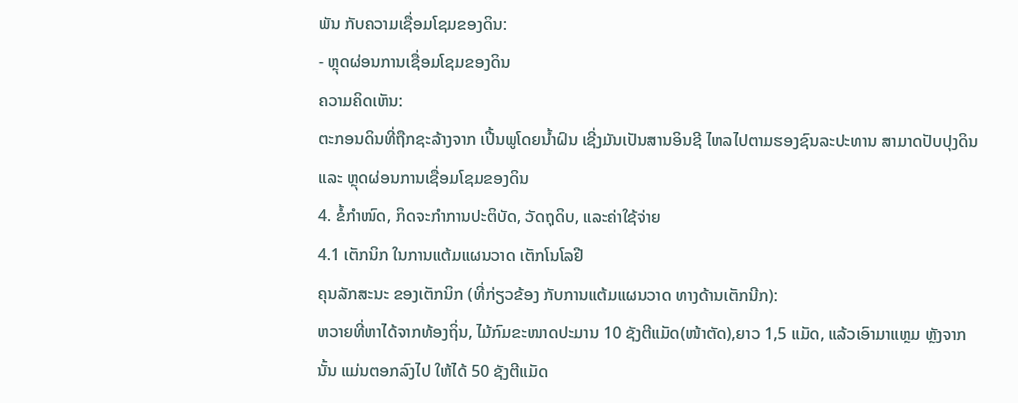ພັນ ກັບຄວາມເຊື່ອມໂຊມຂອງດິນ:
- ຫຼຸດຜ່ອນການເຊື່ອມໂຊມຂອງດິນ
ຄວາມຄິດເຫັນ:
ຕະກອນດິນທີ່ຖືກຊະລ້າງຈາກ ເປີ້ນພູໂດຍນ້ຳຝົນ ເຊີ່ງມັນເປັນສານອິນຊີ ໄຫລໄປຕາມຮອງຊົນລະປະທານ ສາມາດປັບປຸງດິນ ແລະ ຫຼຸດຜ່ອນການເຊື່ອມໂຊມຂອງດິນ
4. ຂໍ້ກໍາໜົດ, ກິດຈະກໍາການປະຕິບັດ, ວັດຖຸດິບ, ແລະຄ່າໃຊ້ຈ່າຍ
4.1 ເຕັກນິກ ໃນການແຕ້ມແຜນວາດ ເຕັກໂນໂລຢີ
ຄຸນລັກສະນະ ຂອງເຕັກນິກ (ທີ່ກ່ຽວຂ້ອງ ກັບການແຕ້ມແຜນວາດ ທາງດ້ານເຕັກນີກ):
ຫວາຍທີ່ຫາໄດ້ຈາກທ້ອງຖິ່ນ, ໄມ້ກົມຂະໜາດປະມານ 10 ຊັງຕີແມັດ(ໜ້າຕັດ),ຍາວ 1,5 ແມັດ, ແລ້ວເອົາມາແຫຼມ ຫຼັງຈາກນັ້ນ ແມ່ນຕອກລົງໄປ ໃຫ້ໄດ້ 50 ຊັງຕີແມັດ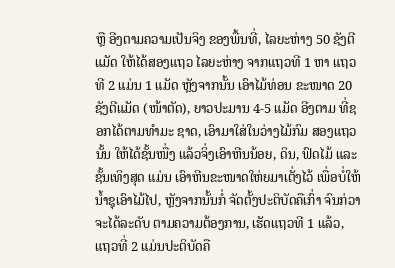ຫຼື ອີງຕາມຄວາມເປັນຈິງ ຂອງພື້ນທີ່, ໄລຍະຫ່າງ 50 ຊັງຕີແມັດ ໃຫ້ໄດ້ສອງແຖວ ໄລຍະຫ່າງ ຈາກແຖວທີ 1 ຫາ ແຖວທີ 2 ແມ່ນ 1 ແມັດ ຫຼັງຈາກນັ້ນ ເອົາໄມ້ທ່ອນ ຂະໜາດ 20 ຊັງຕີແມັດ (ໜ້າຕັດ), ຍາວປະມານ 4-5 ແມັດ ອີງຕາມ ທີ່ຊອກໄດ້ຕາມທຳມະ ຊາດ, ເອົາມາໃສ່ໃນວ່າງໄມ້ກົມ ສອງແຖວນັ້ນ ໃຫ້ໄດ້ຊັ້ນໜື່ງ ແລ້ວຈິ່ງເອົາຫີນນ້ອຍ, ດິນ, ຟົດໄມ້ ແລະ ຊັ້ນເທິງສຸດ ແມ່ນ ເອົາຫີນຂະໜາດໃຫ່ຍມາເຕັ່ງໄວ້ ເພື່ອບໍ່ໃຫ້ນໍ້າຊຸເອົາໄມ້ໄປ, ຫຼັງຈາກນັ້ນກໍ່ ຈັດຕັ້ງປະຕິບັດຄືເກົ່າ ຈົນກ່ວາຈະໄດ້ລະດັບ ຕາມຄວາມຕ້ອງການ, ເຮັດແຖວທີ 1 ແລ້ວ, ແຖວທີ່ 2 ແມ່ນປະຕິບັດຄື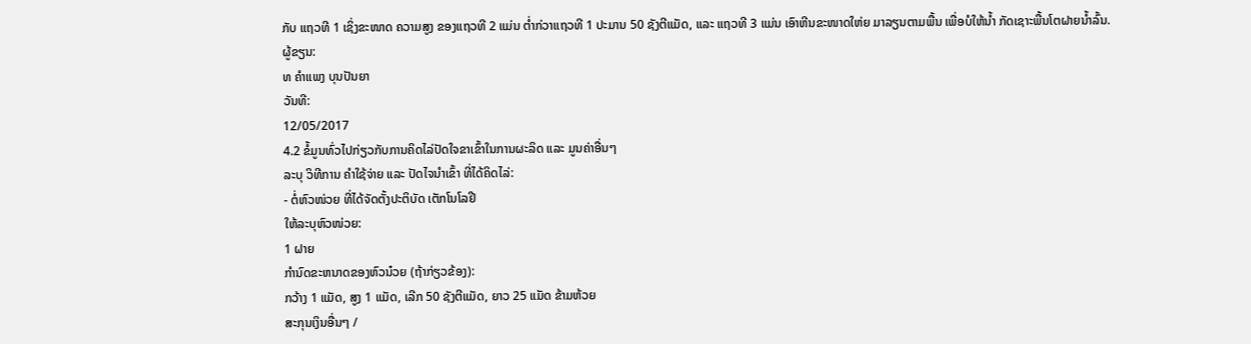ກັບ ແຖວທີ 1 ເຊິ່ງຂະໜາດ ຄວາມສູງ ຂອງແຖວທີ 2 ແມ່ນ ຕໍ່າກ່ວາແຖວທີ 1 ປະມານ 50 ຊັງຕີແມັດ, ແລະ ແຖວທີ 3 ແມ່ນ ເອົາຫີນຂະໜາດໃຫ່ຍ ມາລຽນຕາມພື້ນ ເພື່ອບໍໃຫ້ນໍ້າ ກັດເຊາະພື້ນໂຕຝາຍນໍ້າລົ້ນ.
ຜູ້ຂຽນ:
ທ ຄຳແພງ ບຸນປັນຍາ
ວັນທີ:
12/05/2017
4.2 ຂໍ້ມູນທົ່ວໄປກ່ຽວກັບການຄິດໄລ່ປັດໃຈຂາເຂົ້າໃນການຜະລິດ ແລະ ມູນຄ່າອື່ນໆ
ລະບຸ ວິທີການ ຄຳໃຊ້ຈ່າຍ ແລະ ປັດໄຈນໍາເຂົ້າ ທີ່ໄດ້ຄິດໄລ່:
- ຕໍ່ຫົວໜ່ວຍ ທີ່ໄດ້ຈັດຕັ້ງປະຕິບັດ ເຕັກໂນໂລຢີ
ໃຫ້ລະບຸຫົວໜ່ວຍ:
1 ຝາຍ
ກໍານົດຂະຫນາດຂອງຫົວນ໋ວຍ (ຖ້າກ່ຽວຂ້ອງ):
ກວ້າງ 1 ແມັດ, ສູງ 1 ແມັດ, ເລີກ 50 ຊັງຕີແມັດ, ຍາວ 25 ແມັດ ຂ້າມຫ້ວຍ
ສະກຸນເງິນອື່ນໆ /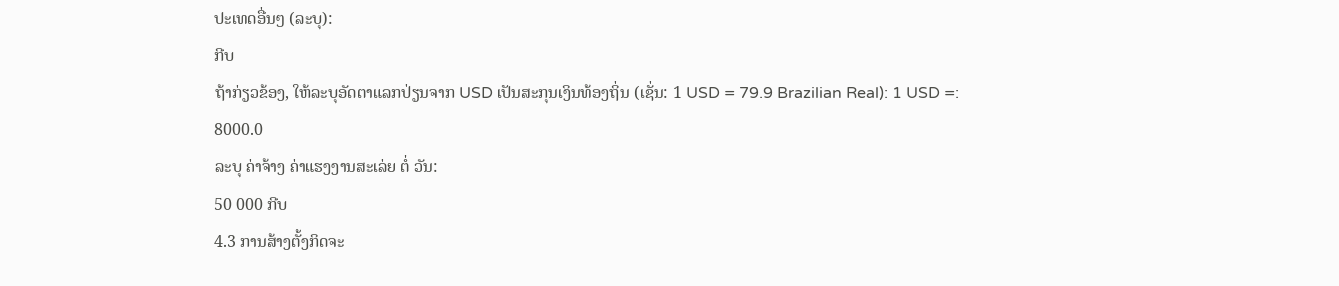ປະເທດອື່ນໆ (ລະບຸ):
ກີບ
ຖ້າກ່ຽວຂ້ອງ, ໃຫ້ລະບຸອັດຕາແລກປ່ຽນຈາກ USD ເປັນສະກຸນເງິນທ້ອງຖິ່ນ (ເຊັ່ນ: 1 USD = 79.9 Brazilian Real): 1 USD =:
8000.0
ລະບຸ ຄ່າຈ້າງ ຄ່າແຮງງານສະເລ່ຍ ຕໍ່ ວັນ:
50 000 ກີບ
4.3 ການສ້າງຕັ້ງກິດຈະ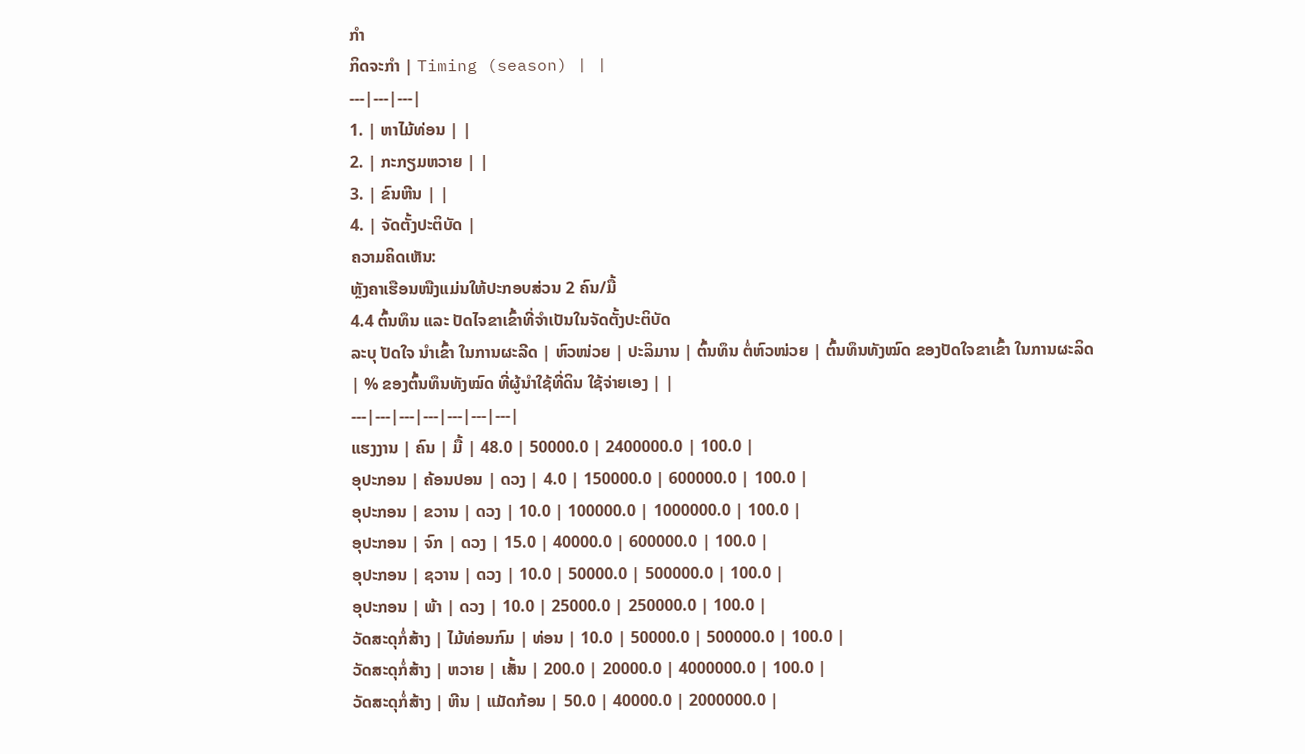ກໍາ
ກິດຈະກໍາ | Timing (season) | |
---|---|---|
1. | ຫາໄມ້ທ່ອນ | |
2. | ກະກຽມຫວາຍ | |
3. | ຂົນຫີນ | |
4. | ຈັດຕັ້ງປະຕິບັດ |
ຄວາມຄິດເຫັນ:
ຫຼັງຄາເຮືອນໜືງແມ່ນໃຫ້ປະກອບສ່ວນ 2 ຄົນ/ມື້
4.4 ຕົ້ນທຶນ ແລະ ປັດໄຈຂາເຂົ້າທີ່ຈໍາເປັນໃນຈັດຕັ້ງປະຕິບັດ
ລະບຸ ປັດໃຈ ນໍາເຂົ້າ ໃນການຜະລີດ | ຫົວໜ່ວຍ | ປະລິມານ | ຕົ້ນທຶນ ຕໍ່ຫົວໜ່ວຍ | ຕົ້ນທຶນທັງໝົດ ຂອງປັດໃຈຂາເຂົ້າ ໃນການຜະລິດ | % ຂອງຕົ້ນທຶນທັງໝົດ ທີ່ຜູ້ນໍາໃຊ້ທີ່ດິນ ໃຊ້ຈ່າຍເອງ | |
---|---|---|---|---|---|---|
ແຮງງານ | ຄົນ | ມື້ | 48.0 | 50000.0 | 2400000.0 | 100.0 |
ອຸປະກອນ | ຄ້ອນປອນ | ດວງ | 4.0 | 150000.0 | 600000.0 | 100.0 |
ອຸປະກອນ | ຂວານ | ດວງ | 10.0 | 100000.0 | 1000000.0 | 100.0 |
ອຸປະກອນ | ຈົກ | ດວງ | 15.0 | 40000.0 | 600000.0 | 100.0 |
ອຸປະກອນ | ຊວານ | ດວງ | 10.0 | 50000.0 | 500000.0 | 100.0 |
ອຸປະກອນ | ພ້າ | ດວງ | 10.0 | 25000.0 | 250000.0 | 100.0 |
ວັດສະດຸກໍ່ສ້າງ | ໄມ້ທ່ອນກົມ | ທ່ອນ | 10.0 | 50000.0 | 500000.0 | 100.0 |
ວັດສະດຸກໍ່ສ້າງ | ຫວາຍ | ເສັ້ນ | 200.0 | 20000.0 | 4000000.0 | 100.0 |
ວັດສະດຸກໍ່ສ້າງ | ຫີນ | ແມັດກ້ອນ | 50.0 | 40000.0 | 2000000.0 |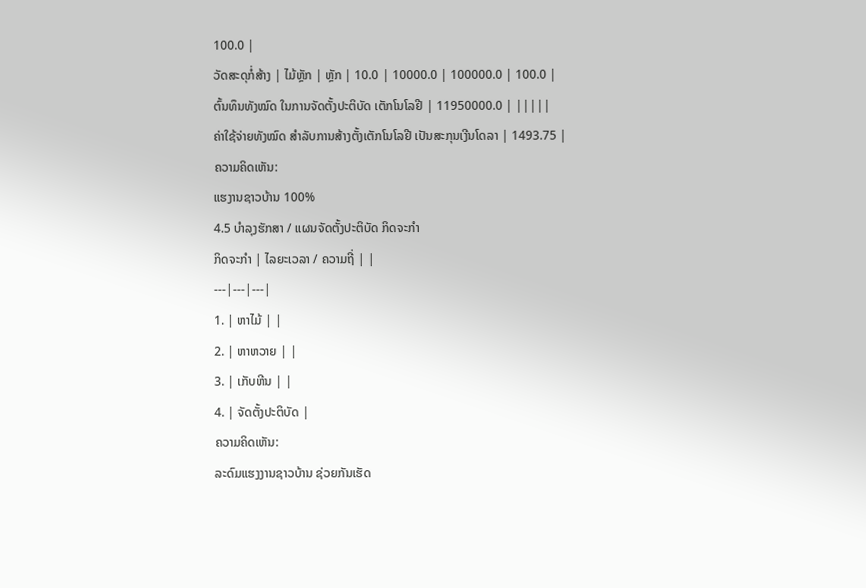100.0 |
ວັດສະດຸກໍ່ສ້າງ | ໄມ້ຫຼັກ | ຫຼັກ | 10.0 | 10000.0 | 100000.0 | 100.0 |
ຕົ້ນທຶນທັງໝົດ ໃນການຈັດຕັ້ງປະຕິບັດ ເຕັກໂນໂລຢີ | 11950000.0 | |||||
ຄ່າໃຊ້ຈ່າຍທັງໝົດ ສຳລັບການສ້າງຕັ້ງເຕັກໂນໂລຢີ ເປັນສະກຸນເງີນໂດລາ | 1493.75 |
ຄວາມຄິດເຫັນ:
ແຮງານຊາວບ້ານ 100%
4.5 ບໍາລຸງຮັກສາ / ແຜນຈັດຕັ້ງປະຕິບັດ ກິດຈະກໍາ
ກິດຈະກໍາ | ໄລຍະເວລາ / ຄວາມຖີ່ | |
---|---|---|
1. | ຫາໄມ້ | |
2. | ຫາຫວາຍ | |
3. | ເກັບຫີນ | |
4. | ຈັດຕັ້ງປະຕິບັດ |
ຄວາມຄິດເຫັນ:
ລະດົມແຮງງານຊາວບ້ານ ຊ່ວຍກັນເຮັດ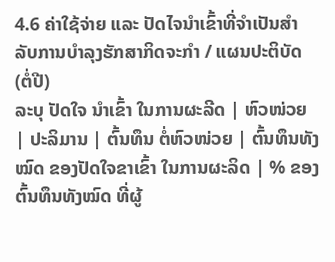4.6 ຄ່າໃຊ້ຈ່າຍ ແລະ ປັດໄຈນໍາເຂົ້າທີ່ຈໍາເປັນສໍາລັບການບໍາລຸງຮັກສາກິດຈະກໍາ / ແຜນປະຕິບັດ (ຕໍ່ປີ)
ລະບຸ ປັດໃຈ ນໍາເຂົ້າ ໃນການຜະລີດ | ຫົວໜ່ວຍ | ປະລິມານ | ຕົ້ນທຶນ ຕໍ່ຫົວໜ່ວຍ | ຕົ້ນທຶນທັງໝົດ ຂອງປັດໃຈຂາເຂົ້າ ໃນການຜະລິດ | % ຂອງຕົ້ນທຶນທັງໝົດ ທີ່ຜູ້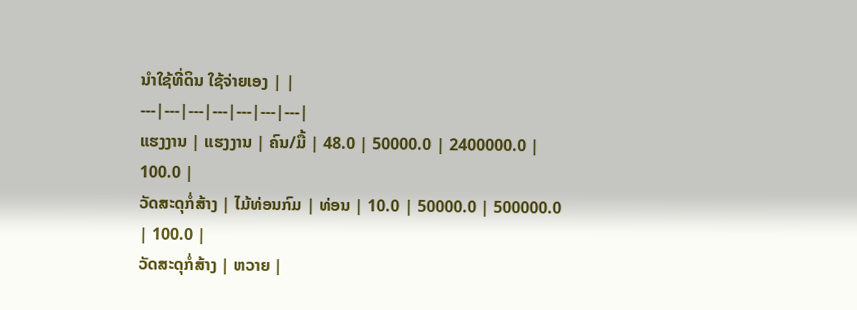ນໍາໃຊ້ທີ່ດິນ ໃຊ້ຈ່າຍເອງ | |
---|---|---|---|---|---|---|
ແຮງງານ | ແຮງງານ | ຄົນ/ມື້ | 48.0 | 50000.0 | 2400000.0 | 100.0 |
ວັດສະດຸກໍ່ສ້າງ | ໄມ້ທ່ອນກົມ | ທ່ອນ | 10.0 | 50000.0 | 500000.0 | 100.0 |
ວັດສະດຸກໍ່ສ້າງ | ຫວາຍ |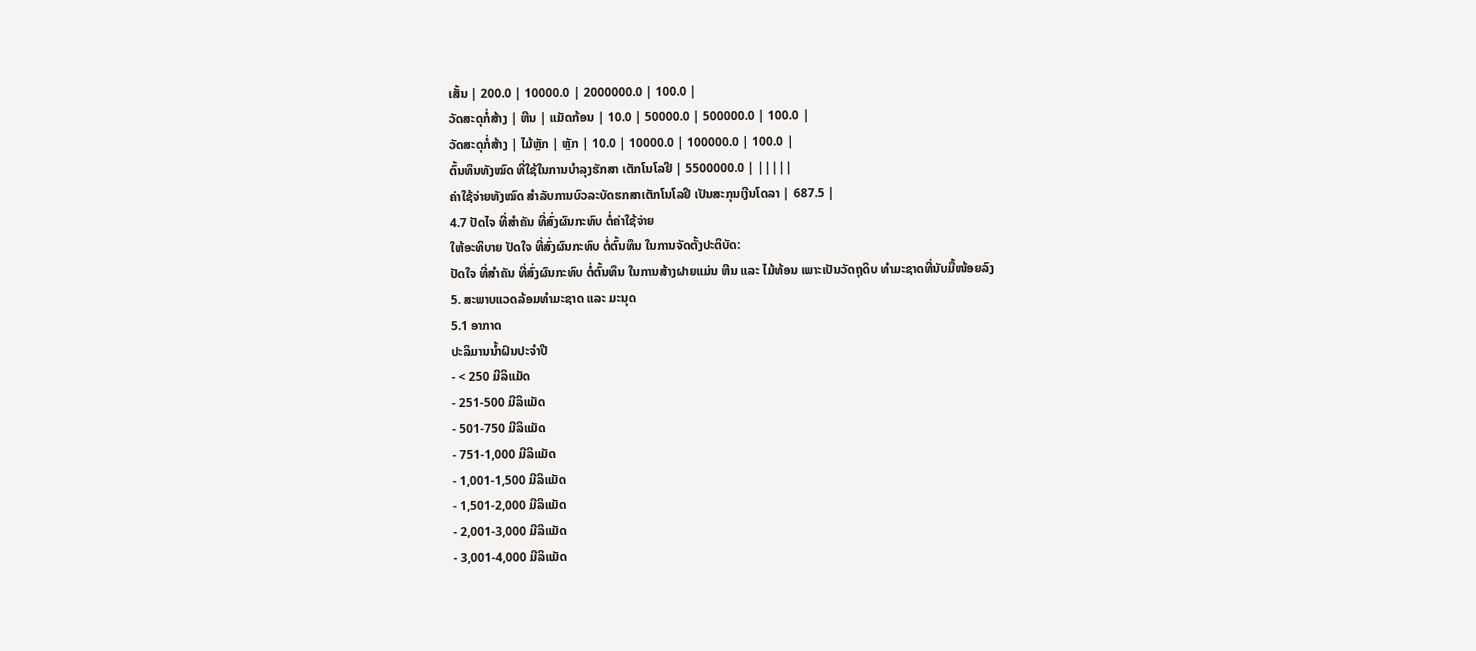ເສັ້ນ | 200.0 | 10000.0 | 2000000.0 | 100.0 |
ວັດສະດຸກໍ່ສ້າງ | ຫີນ | ແມັດກ້ອນ | 10.0 | 50000.0 | 500000.0 | 100.0 |
ວັດສະດຸກໍ່ສ້າງ | ໄມ້ຫຼັກ | ຫຼັກ | 10.0 | 10000.0 | 100000.0 | 100.0 |
ຕົ້ນທຶນທັງໝົດ ທີ່ໃຊ້ໃນການບໍາລຸງຮັກສາ ເຕັກໂນໂລຢີ | 5500000.0 | |||||
ຄ່າໃຊ້ຈ່າຍທັງໝົດ ສຳລັບການບົວລະບັດຮກສາເຕັກໂນໂລຢີ ເປັນສະກຸນເງີນໂດລາ | 687.5 |
4.7 ປັດໄຈ ທີ່ສໍາຄັນ ທີ່ສົ່ງຜົນກະທົບ ຕໍ່ຄ່າໃຊ້ຈ່າຍ
ໃຫ້ອະທິບາຍ ປັດໃຈ ທີ່ສົ່ງຜົນກະທົບ ຕໍ່ຕົ້ນທຶນ ໃນການຈັດຕັ້ງປະຕິບັດ:
ປັດໃຈ ທີ່ສຳຄັນ ທີ່ສົ່ງຜົນກະທົບ ຕໍ່ຕົ້ນທຶນ ໃນການສ້າງຝາຍແມ່ນ ຫີນ ແລະ ໄມ້ທ້ອນ ເພາະເປັນວັດຖຸດິບ ທຳມະຊາດທີ່ນັບມື້ໜ້ອຍລົງ
5. ສະພາບແວດລ້ອມທໍາມະຊາດ ແລະ ມະນຸດ
5.1 ອາກາດ
ປະລິມານນໍ້າຝົນປະຈໍາປີ
- < 250 ມີລິແມັດ
- 251-500 ມີລິແມັດ
- 501-750 ມີລິແມັດ
- 751-1,000 ມີລິແມັດ
- 1,001-1,500 ມີລິແມັດ
- 1,501-2,000 ມີລິແມັດ
- 2,001-3,000 ມີລິແມັດ
- 3,001-4,000 ມີລິແມັດ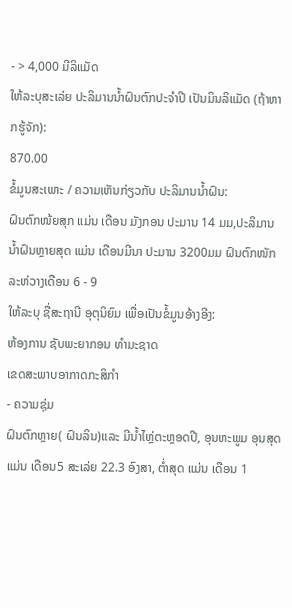- > 4,000 ມີລິແມັດ
ໃຫ້ລະບຸສະເລ່ຍ ປະລິມານນໍ້າຝົນຕົກປະຈໍາປີ ເປັນມິນລິແມັດ (ຖ້າຫາກຮູ້ຈັກ):
870.00
ຂໍ້ມູນສະເພາະ / ຄວາມເຫັນກ່ຽວກັບ ປະລິມານນໍ້າຝົນ:
ຝົນຕົກໜ້ຍສຸກ ແມ່ນ ເດືອນ ມັງກອນ ປະມານ 14 ມມ,ປະລິມານນ້ຳຝົນຫຼາຍສຸດ ແມ່ນ ເດືອນມີນາ ປະມານ 3200ມມ ຝົນຕົກໜັກລະຫ່ວາງເດືອນ 6 - 9
ໃຫ້ລະບຸ ຊື່ສະຖານີ ອຸຕຸນິຍົມ ເພື່ອເປັນຂໍ້ມູນອ້າງອີງ:
ຫ້ອງການ ຊັບພະຍາກອນ ທຳມະຊາດ
ເຂດສະພາບອາກາດກະສິກໍາ
- ຄວາມຊຸ່ມ
ຝົນຕົກຫຼາຍ( ຝົນລິນ)ແລະ ມີນໍ້າໄຫຼ່ຕະຫຼອດປີ, ອຸນຫະພູມ ອຸນສຸດ ແມ່ນ ເດືອນ5 ສະເລ່ຍ 22.3 ອົງສາ, ຕ່ຳສຸດ ແມ່ນ ເດືອນ 1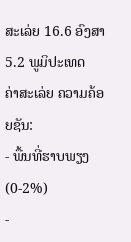ສະເລ່ຍ 16.6 ອົງສາ
5.2 ພູມິປະເທດ
ຄ່າສະເລ່ຍ ຄວາມຄ້ອຍຊັນ:
- ພື້ນທີ່ຮາບພຽງ (0-2%)
-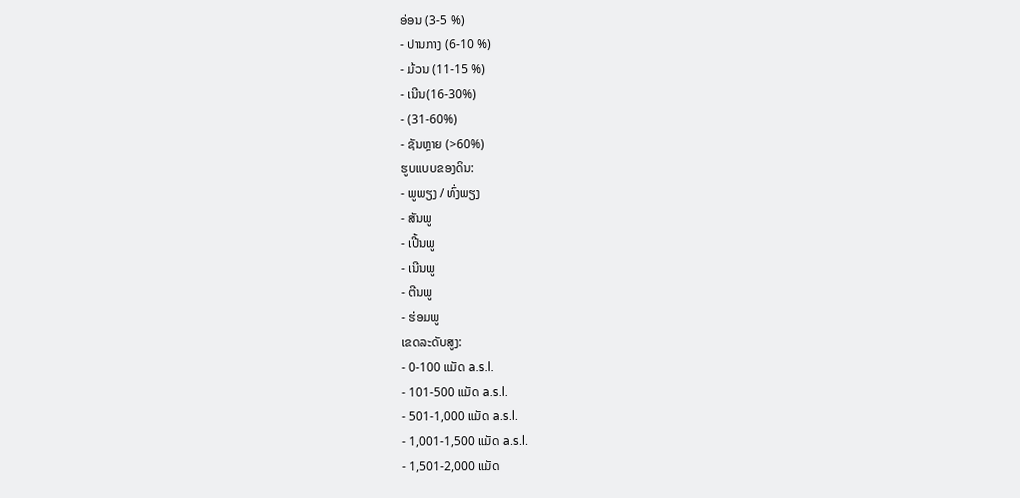ອ່ອນ (3-5 %)
- ປານກາງ (6-10 %)
- ມ້ວນ (11-15 %)
- ເນີນ(16-30%)
- (31-60%)
- ຊັນຫຼາຍ (>60%)
ຮູບແບບຂອງດິນ:
- ພູພຽງ / ທົ່ງພຽງ
- ສັນພູ
- ເປີ້ນພູ
- ເນີນພູ
- ຕີນພູ
- ຮ່ອມພູ
ເຂດລະດັບສູງ:
- 0-100 ແມັດ a.s.l.
- 101-500 ແມັດ a.s.l.
- 501-1,000 ແມັດ a.s.l.
- 1,001-1,500 ແມັດ a.s.l.
- 1,501-2,000 ແມັດ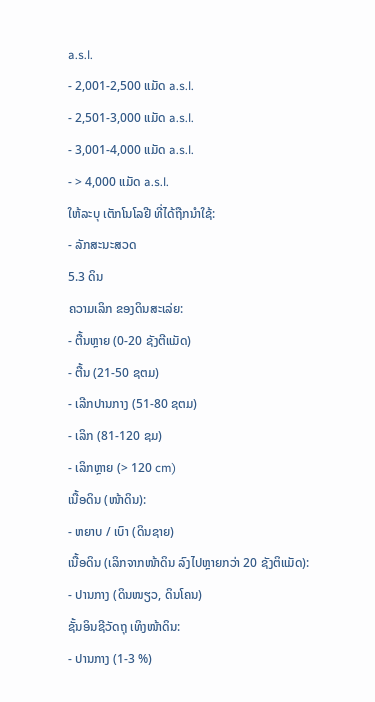a.s.l.
- 2,001-2,500 ແມັດ a.s.l.
- 2,501-3,000 ແມັດ a.s.l.
- 3,001-4,000 ແມັດ a.s.l.
- > 4,000 ແມັດ a.s.l.
ໃຫ້ລະບຸ ເຕັກໂນໂລຢີ ທີ່ໄດ້ຖືກນຳໃຊ້:
- ລັກສະນະສວດ
5.3 ດິນ
ຄວາມເລິກ ຂອງດິນສະເລ່ຍ:
- ຕື້ນຫຼາຍ (0-20 ຊັງຕີແມັດ)
- ຕື້ນ (21-50 ຊຕມ)
- ເລີກປານກາງ (51-80 ຊຕມ)
- ເລິກ (81-120 ຊມ)
- ເລິກຫຼາຍ (> 120 cm)
ເນື້ອດິນ (ໜ້າດິນ):
- ຫຍາບ / ເບົາ (ດິນຊາຍ)
ເນື້ອດິນ (ເລິກຈາກໜ້າດິນ ລົງໄປຫຼາຍກວ່າ 20 ຊັງຕິແມັດ):
- ປານກາງ (ດິນໜຽວ, ດິນໂຄນ)
ຊັ້ນອິນຊີວັດຖຸ ເທິງໜ້າດິນ:
- ປານກາງ (1-3 %)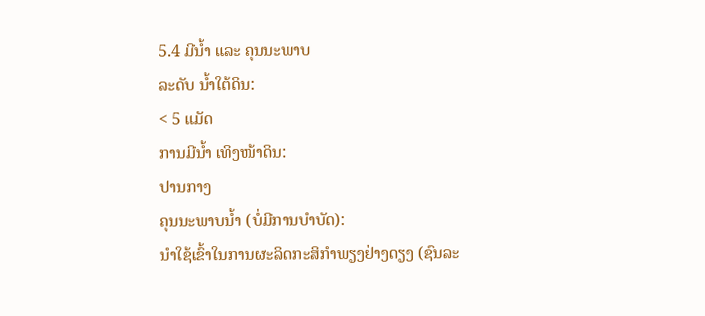5.4 ມີນໍ້າ ແລະ ຄຸນນະພາບ
ລະດັບ ນໍ້າໃຕ້ດິນ:
< 5 ແມັດ
ການມີນໍ້າ ເທິງໜ້າດິນ:
ປານກາງ
ຄຸນນະພາບນໍ້າ (ບໍ່ມີການບໍາບັດ):
ນຳໃຊ້ເຂົ້າໃນການຜະລິດກະສິກໍາພຽງຢ່າງດຽງ (ຊົນລະ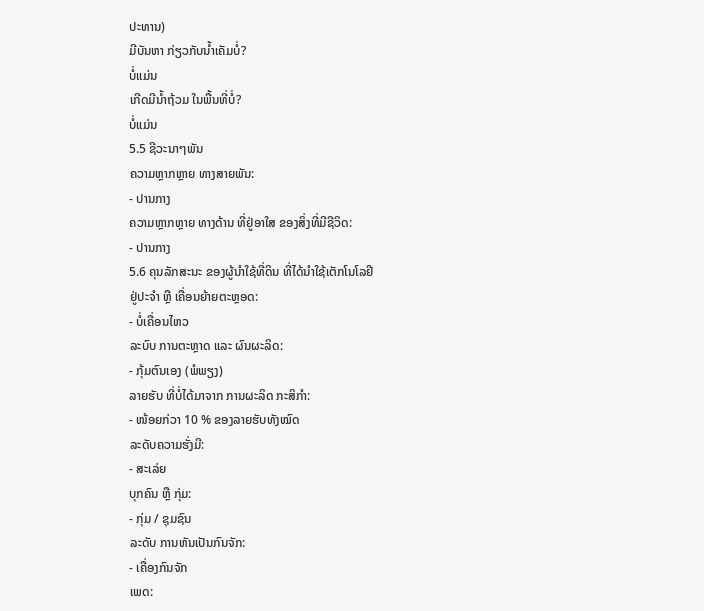ປະທານ)
ມີບັນຫາ ກ່ຽວກັບນໍ້າເຄັມບໍ່?
ບໍ່ແມ່ນ
ເກີດມີນໍ້າຖ້ວມ ໃນພື້ນທີ່ບໍ່?
ບໍ່ແມ່ນ
5.5 ຊີວະນາໆພັນ
ຄວາມຫຼາກຫຼາຍ ທາງສາຍພັນ:
- ປານກາງ
ຄວາມຫຼາກຫຼາຍ ທາງດ້ານ ທີ່ຢູ່ອາໃສ ຂອງສິ່ງທີ່ມີຊີວິດ:
- ປານກາງ
5.6 ຄຸນລັກສະນະ ຂອງຜູ້ນໍາໃຊ້ທີ່ດິນ ທີ່ໄດ້ນໍາໃຊ້ເຕັກໂນໂລຢີ
ຢູ່ປະຈຳ ຫຼື ເຄື່ອນຍ້າຍຕະຫຼອດ:
- ບໍ່ເຄື່ອນໄຫວ
ລະບົບ ການຕະຫຼາດ ແລະ ຜົນຜະລິດ:
- ກຸ້ມຕົນເອງ (ພໍພຽງ)
ລາຍຮັບ ທີ່ບໍ່ໄດ້ມາຈາກ ການຜະລິດ ກະສິກໍາ:
- ໜ້ອຍກ່ວາ 10 % ຂອງລາຍຮັບທັງໝົດ
ລະດັບຄວາມຮັ່ງມີ:
- ສະເລ່ຍ
ບຸກຄົນ ຫຼື ກຸ່ມ:
- ກຸ່ມ / ຊຸມຊົນ
ລະດັບ ການຫັນເປັນກົນຈັກ:
- ເຄື່ອງກົນຈັກ
ເພດ: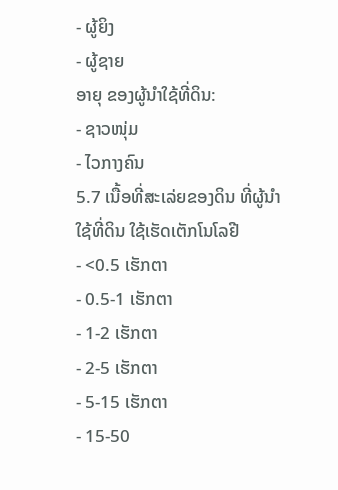- ຜູ້ຍິງ
- ຜູ້ຊາຍ
ອາຍຸ ຂອງຜູ້ນໍາໃຊ້ທີ່ດິນ:
- ຊາວໜຸ່ມ
- ໄວກາງຄົນ
5.7 ເນື້ອທີ່ສະເລ່ຍຂອງດິນ ທີ່ຜູ້ນຳໃຊ້ທີ່ດິນ ໃຊ້ເຮັດເຕັກໂນໂລຢີ
- <0.5 ເຮັກຕາ
- 0.5-1 ເຮັກຕາ
- 1-2 ເຮັກຕາ
- 2-5 ເຮັກຕາ
- 5-15 ເຮັກຕາ
- 15-50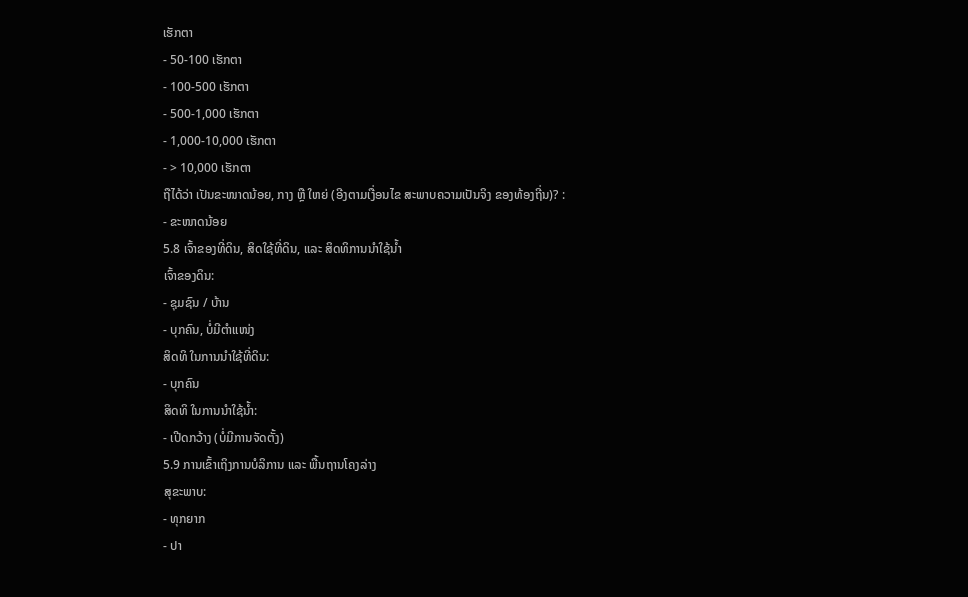ເຮັກຕາ
- 50-100 ເຮັກຕາ
- 100-500 ເຮັກຕາ
- 500-1,000 ເຮັກຕາ
- 1,000-10,000 ເຮັກຕາ
- > 10,000 ເຮັກຕາ
ຖືໄດ້ວ່າ ເປັນຂະໜາດນ້ອຍ, ກາງ ຫຼື ໃຫຍ່ (ອີງຕາມເງື່ອນໄຂ ສະພາບຄວາມເປັນຈິງ ຂອງທ້ອງຖີ່ນ)? :
- ຂະໜາດນ້ອຍ
5.8 ເຈົ້າຂອງທີ່ດິນ, ສິດໃຊ້ທີ່ດິນ, ແລະ ສິດທິການນໍາໃຊ້ນໍ້າ
ເຈົ້າຂອງດິນ:
- ຊຸມຊົນ / ບ້ານ
- ບຸກຄົນ, ບໍ່ມີຕໍາແໜ່ງ
ສິດທິ ໃນການນໍາໃຊ້ທີ່ດິນ:
- ບຸກຄົນ
ສິດທິ ໃນການນໍາໃຊ້ນໍ້າ:
- ເປີດກວ້າງ (ບໍ່ມີການຈັດຕັ້ງ)
5.9 ການເຂົ້າເຖິງການບໍລິການ ແລະ ພື້ນຖານໂຄງລ່າງ
ສຸຂະພາບ:
- ທຸກຍາກ
- ປາ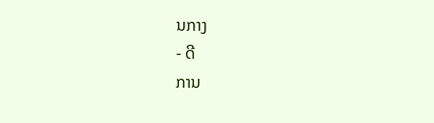ນກາງ
- ດີ
ການ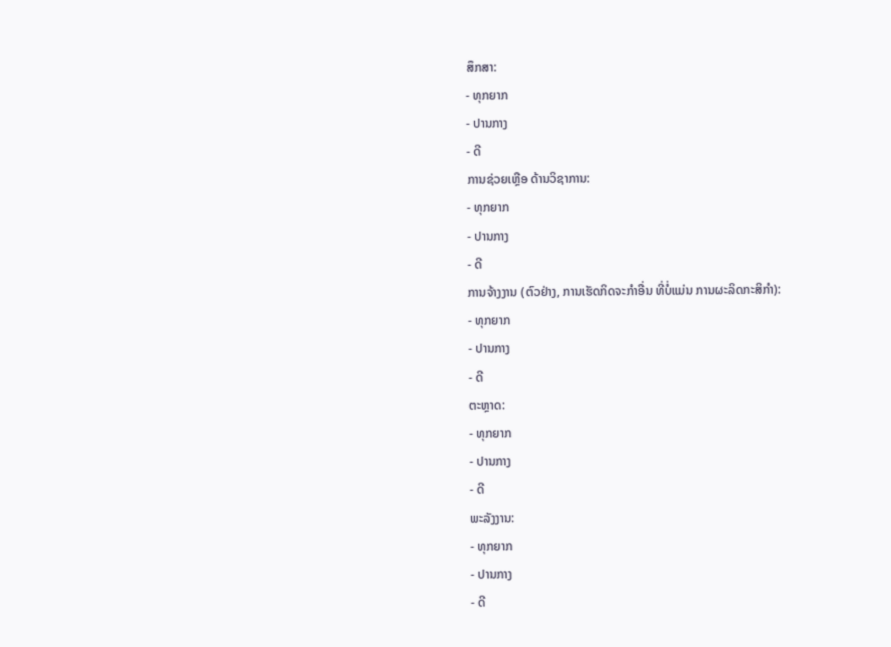ສຶກສາ:
- ທຸກຍາກ
- ປານກາງ
- ດີ
ການຊ່ວຍເຫຼືອ ດ້ານວິຊາການ:
- ທຸກຍາກ
- ປານກາງ
- ດີ
ການຈ້າງງານ (ຕົວຢ່າງ, ການເຮັດກິດຈະກໍາອື່ນ ທີ່ບໍ່ແມ່ນ ການຜະລິດກະສິກໍາ):
- ທຸກຍາກ
- ປານກາງ
- ດີ
ຕະຫຼາດ:
- ທຸກຍາກ
- ປານກາງ
- ດີ
ພະລັງງານ:
- ທຸກຍາກ
- ປານກາງ
- ດີ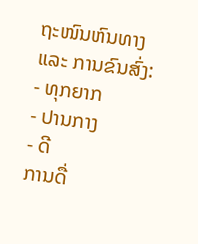ຖະໜົນຫົນທາງ ແລະ ການຂົນສົ່ງ:
- ທຸກຍາກ
- ປານກາງ
- ດີ
ການດື່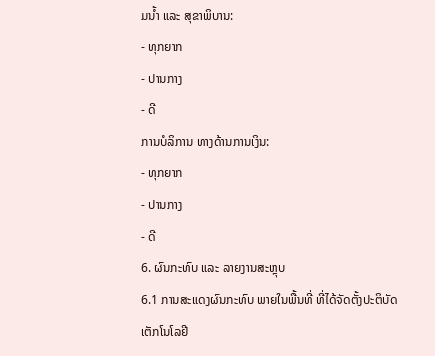ມນໍ້າ ແລະ ສຸຂາພິບານ:
- ທຸກຍາກ
- ປານກາງ
- ດີ
ການບໍລິການ ທາງດ້ານການເງິນ:
- ທຸກຍາກ
- ປານກາງ
- ດີ
6. ຜົນກະທົບ ແລະ ລາຍງານສະຫຼຸບ
6.1 ການສະແດງຜົນກະທົບ ພາຍໃນພື້ນທີ່ ທີ່ໄດ້ຈັດຕັ້ງປະຕິບັດ ເຕັກໂນໂລຢີ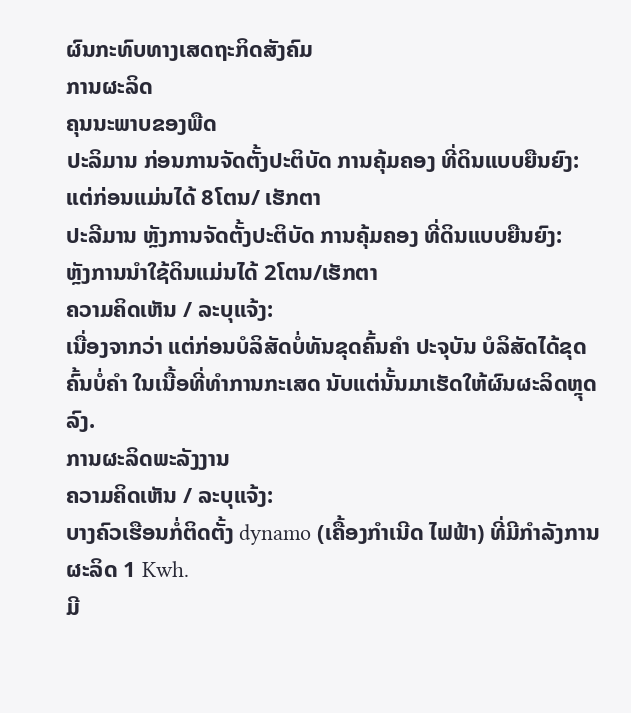ຜົນກະທົບທາງເສດຖະກິດສັງຄົມ
ການຜະລິດ
ຄຸນນະພາບຂອງພືດ
ປະລິມານ ກ່ອນການຈັດຕັ້ງປະຕິບັດ ການຄຸ້ມຄອງ ທີ່ດິນແບບຍືນຍົງ:
ແຕ່ກ່ອນແມ່ນໄດ້ 8ໂຕນ/ ເຮັກຕາ
ປະລີມານ ຫຼັງການຈັດຕັ້ງປະຕິບັດ ການຄຸ້ມຄອງ ທີ່ດິນແບບຍືນຍົງ:
ຫຼັງການນຳໃຊ້ດິນແມ່ນໄດ້ 2ໂຕນ/ເຮັກຕາ
ຄວາມຄິດເຫັນ / ລະບຸແຈ້ງ:
ເນື່ອງຈາກວ່າ ແຕ່ກ່ອນບໍລິສັດບໍ່ທັນຂຸດຄົ້ນຄຳ ປະຈຸບັນ ບໍລິສັດໄດ້ຂຸດຄົ້ນບໍ່ຄຳ ໃນເນື້ອທີ່ທຳການກະເສດ ນັບແຕ່ນັ້ນມາເຮັດໃຫ້ຜົນຜະລິດຫຼຸດລົງ.
ການຜະລິດພະລັງງານ
ຄວາມຄິດເຫັນ / ລະບຸແຈ້ງ:
ບາງຄົວເຮືອນກໍ່ຕິດຕັ້ງ dynamo (ເຄື້ອງກຳເນີດ ໄຟຟ້າ) ທີ່ມີກໍາລັງການຜະລິດ 1 Kwh.
ມີ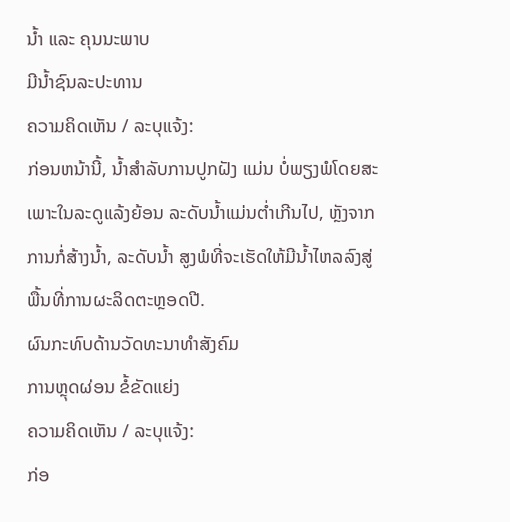ນໍ້າ ແລະ ຄຸນນະພາບ
ມີນໍ້າຊົນລະປະທານ
ຄວາມຄິດເຫັນ / ລະບຸແຈ້ງ:
ກ່ອນຫນ້ານີ້, ນ້ຳສໍາລັບການປູກຝັງ ແມ່ນ ບໍ່ພຽງພໍໂດຍສະເພາະໃນລະດູແລ້ງຍ້ອນ ລະດັບນ້ຳແມ່ນຕໍ່າເກີນໄປ, ຫຼັງຈາກການກໍ່ສ້າງນ້ຳ, ລະດັບນໍ້າ ສູງພໍທີ່ຈະເຮັດໃຫ້ມີນ້ຳໄຫລລົງສູ່ ພື້ນທີ່ການຜະລິດຕະຫຼອດປີ.
ຜົນກະທົບດ້ານວັດທະນາທໍາສັງຄົມ
ການຫຼຸດຜ່ອນ ຂໍ້ຂັດແຍ່ງ
ຄວາມຄິດເຫັນ / ລະບຸແຈ້ງ:
ກ່ອ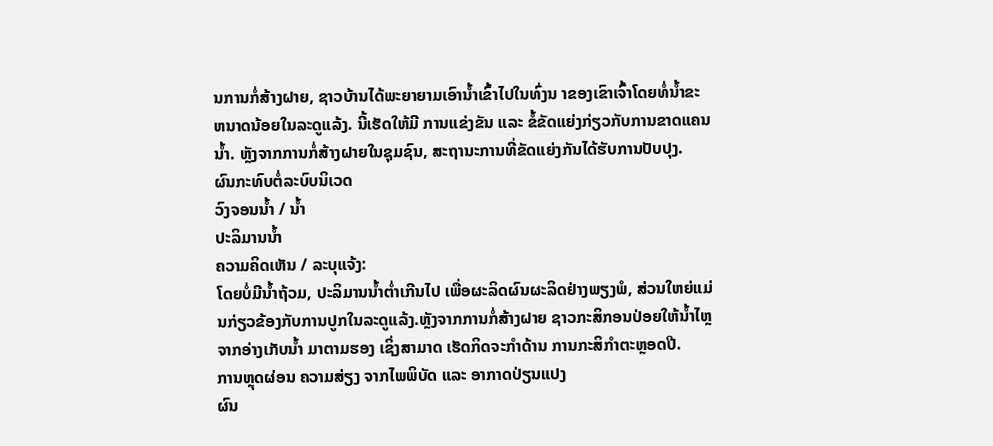ນການກໍ່ສ້າງຝາຍ, ຊາວບ້ານໄດ້ພະຍາຍາມເອົານ້ຳເຂົ້າໄປໃນທົ່ງນ າຂອງເຂົາເຈົ້າໂດຍທໍ່ນໍ້າຂະຫນາດນ້ອຍໃນລະດູແລ້ງ. ນີ້ເຮັດໃຫ້ມີ ການແຂ່ງຂັນ ແລະ ຂໍ້ຂັດແຍ່ງກ່ຽວກັບການຂາດແຄນນ້ຳ. ຫຼັງຈາກການກໍ່ສ້າງຝາຍໃນຊຸມຊົນ, ສະຖານະການທີ່ຂັດແຍ່ງກັນໄດ້ຮັບການປັບປຸງ.
ຜົນກະທົບຕໍ່ລະບົບນິເວດ
ວົງຈອນນໍ້າ / ນໍ້າ
ປະລິມານນໍ້າ
ຄວາມຄິດເຫັນ / ລະບຸແຈ້ງ:
ໂດຍບໍ່ມີນ້ຳຖ້ວມ, ປະລິມານນ້ຳຕໍ່າເກີນໄປ ເພື່ອຜະລິດຜົນຜະລິດຢ່າງພຽງພໍ, ສ່ວນໃຫຍ່ແມ່ນກ່ຽວຂ້ອງກັບການປູກໃນລະດູແລ້ງ.ຫຼັງຈາກການກໍ່ສ້າງຝາຍ ຊາວກະສິກອນປ່ອຍໃຫ້ນ້ຳໄຫຼຈາກອ່າງເກັບນ້ຳ ມາຕາມຮອງ ເຊິ່ງສາມາດ ເຮັດກິດຈະກໍາດ້ານ ການກະສິກໍາຕະຫຼອດປີ.
ການຫຼຸດຜ່ອນ ຄວາມສ່ຽງ ຈາກໄພພິບັດ ແລະ ອາກາດປ່ຽນແປງ
ຜົນ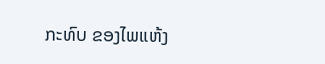ກະທົບ ຂອງໄພແຫ້ງ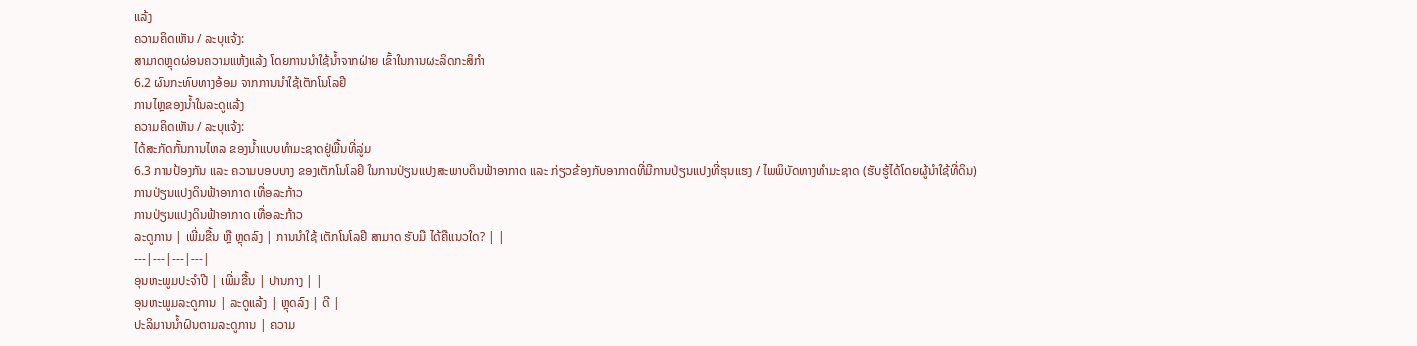ແລ້ງ
ຄວາມຄິດເຫັນ / ລະບຸແຈ້ງ:
ສາມາດຫຼຸດຜ່ອນຄວາມແຫ້ງແລ້ງ ໂດຍການນຳໃຊ້ນ້ຳຈາກຝ່າຍ ເຂົ້າໃນການຜະລິດກະສິກຳ
6.2 ຜົນກະທົບທາງອ້ອມ ຈາກການນໍາໃຊ້ເຕັກໂນໂລຢີ
ການໄຫຼຂອງນໍ້າໃນລະດູແລ້ງ
ຄວາມຄິດເຫັນ / ລະບຸແຈ້ງ:
ໄດ້ສະກັດກັ້ນການໄຫລ ຂອງນ້ຳແບບທໍາມະຊາດຢູ່ພື້ນທີ່ລູ່ມ
6.3 ການປ້ອງກັນ ແລະ ຄວາມບອບບາງ ຂອງເຕັກໂນໂລຢິ ໃນການປ່ຽນແປງສະພາບດິນຟ້າອາກາດ ແລະ ກ່ຽວຂ້ອງກັບອາກາດທີ່ມີການປ່ຽນແປງທີ່ຮຸນແຮງ / ໄພພິບັດທາງທໍາມະຊາດ (ຮັບຮູ້ໄດ້ໂດຍຜູ້ນໍາໃຊ້ທີ່ດິນ)
ການປ່ຽນແປງດິນຟ້າອາກາດ ເທື່ອລະກ້າວ
ການປ່ຽນແປງດິນຟ້າອາກາດ ເທື່ອລະກ້າວ
ລະດູການ | ເພີ່ມຂື້ນ ຫຼື ຫຼຸດລົງ | ການນໍາໃຊ້ ເຕັກໂນໂລຢີ ສາມາດ ຮັບມື ໄດ້ຄືແນວໃດ? | |
---|---|---|---|
ອຸນຫະພູມປະຈໍາປີ | ເພີ່ມຂື້ນ | ປານກາງ | |
ອຸນຫະພູມລະດູການ | ລະດູແລ້ງ | ຫຼຸດລົງ | ດີ |
ປະລິມານນໍ້າຝົນຕາມລະດູການ | ຄວາມ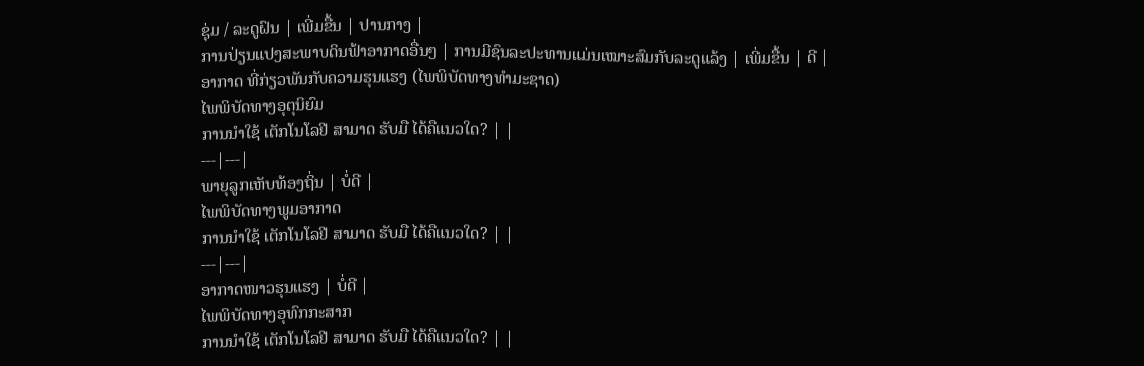ຊຸ່ມ / ລະດູຝົນ | ເພີ່ມຂື້ນ | ປານກາງ |
ການປ່ຽນແປງສະພາບດິນຟ້າອາກາດອື່ນໆ | ການມີຊົນລະປະທານແມ່ນເໝາະສົມກັບລະດູແລ້ງ | ເພີ່ມຂື້ນ | ດີ |
ອາກາດ ທີ່ກ່ຽວພັນກັບຄວາມຮຸນແຮງ (ໄພພິບັດທາງທໍາມະຊາດ)
ໄພພິບັດທາງອຸຕຸນິຍົມ
ການນໍາໃຊ້ ເຕັກໂນໂລຢີ ສາມາດ ຮັບມື ໄດ້ຄືແນວໃດ? | |
---|---|
ພາຍຸລູກເຫັບທ້ອງຖິ່ນ | ບໍ່ດີ |
ໄພພິບັດທາງພູມອາກາດ
ການນໍາໃຊ້ ເຕັກໂນໂລຢີ ສາມາດ ຮັບມື ໄດ້ຄືແນວໃດ? | |
---|---|
ອາກາດໜາວຮຸນແຮງ | ບໍ່ດີ |
ໄພພິບັດທາງອຸທົກກະສາກ
ການນໍາໃຊ້ ເຕັກໂນໂລຢີ ສາມາດ ຮັບມື ໄດ້ຄືແນວໃດ? | |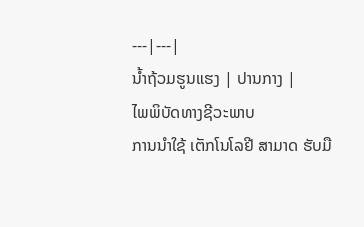---|---|
ນໍ້າຖ້ວມຮູນແຮງ | ປານກາງ |
ໄພພິບັດທາງຊີວະພາບ
ການນໍາໃຊ້ ເຕັກໂນໂລຢີ ສາມາດ ຮັບມື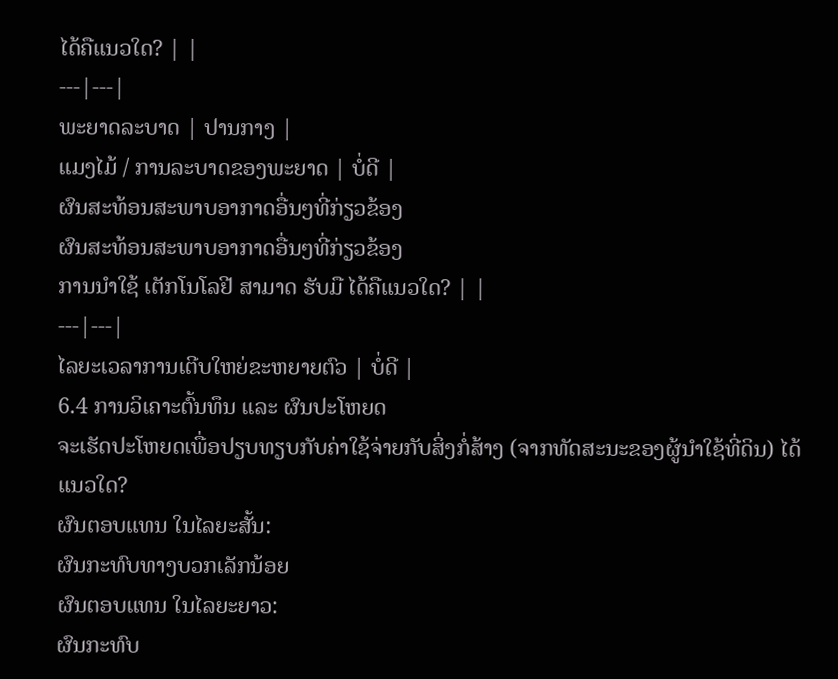ໄດ້ຄືແນວໃດ? | |
---|---|
ພະຍາດລະບາດ | ປານກາງ |
ແມງໄມ້ / ການລະບາດຂອງພະຍາດ | ບໍ່ດີ |
ຜົນສະທ້ອນສະພາບອາກາດອື່ນໆທີ່ກ່ຽວຂ້ອງ
ຜົນສະທ້ອນສະພາບອາກາດອື່ນໆທີ່ກ່ຽວຂ້ອງ
ການນໍາໃຊ້ ເຕັກໂນໂລຢີ ສາມາດ ຮັບມື ໄດ້ຄືແນວໃດ? | |
---|---|
ໄລຍະເວລາການເຕີບໃຫຍ່ຂະຫຍາຍຕົວ | ບໍ່ດີ |
6.4 ການວິເຄາະຕົ້ນທຶນ ແລະ ຜົນປະໂຫຍດ
ຈະເຮັດປະໂຫຍດເພື່ອປຽບທຽບກັບຄ່າໃຊ້ຈ່າຍກັບສິ່ງກໍ່ສ້າງ (ຈາກທັດສະນະຂອງຜູ້ນຳໃຊ້ທີ່ດິນ) ໄດ້ແນວໃດ?
ຜົນຕອບແທນ ໃນໄລຍະສັ້ນ:
ຜົນກະທົບທາງບວກເລັກນ້ອຍ
ຜົນຕອບແທນ ໃນໄລຍະຍາວ:
ຜົນກະທົບ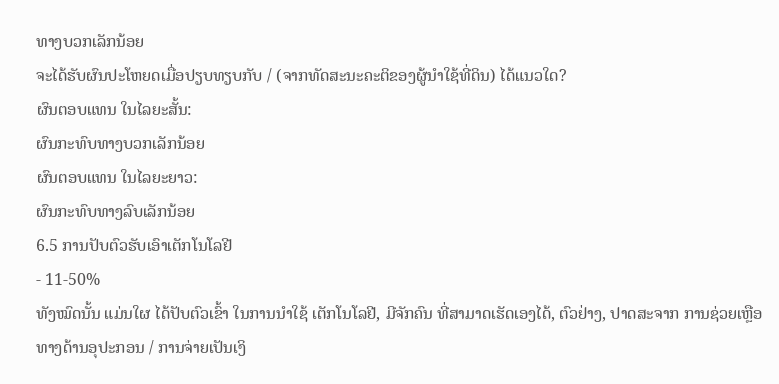ທາງບວກເລັກນ້ອຍ
ຈະໄດ້ຮັບຜົນປະໂຫຍດເມື່ອປຽບທຽບກັບ / (ຈາກທັດສະນະຄະຕິຂອງຜູ້ນຳໃຊ້ທີ່ດິນ) ໄດ້ແນວໃດ?
ຜົນຕອບແທນ ໃນໄລຍະສັ້ນ:
ຜົນກະທົບທາງບວກເລັກນ້ອຍ
ຜົນຕອບແທນ ໃນໄລຍະຍາວ:
ຜົນກະທົບທາງລົບເລັກນ້ອຍ
6.5 ການປັບຕົວຮັບເອົາເຕັກໂນໂລຢີ
- 11-50%
ທັງໝົດນັ້ນ ແມ່ນໃຜ ໄດ້ປັບຕົວເຂົ້າ ໃນການນໍາໃຊ້ ເຕັກໂນໂລຢີ, ມີຈັກຄົນ ທີ່ສາມາດເຮັດເອງໄດ້, ຕົວຢ່າງ, ປາດສະຈາກ ການຊ່ວຍເຫຼືອ ທາງດ້ານອຸປະກອນ / ການຈ່າຍເປັນເງິ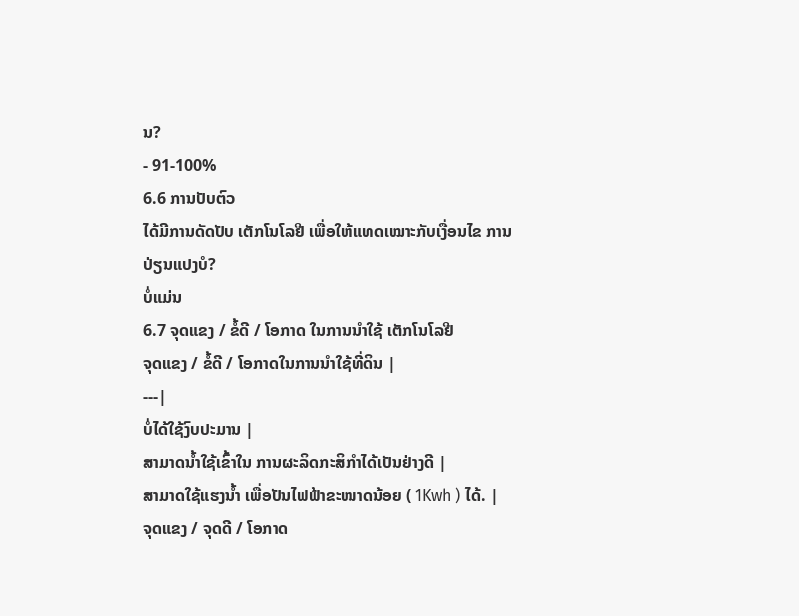ນ?
- 91-100%
6.6 ການປັບຕົວ
ໄດ້ມີການດັດປັບ ເຕັກໂນໂລຢີ ເພື່ອໃຫ້ແທດເໝາະກັບເງື່ອນໄຂ ການປ່ຽນແປງບໍ?
ບໍ່ແມ່ນ
6.7 ຈຸດແຂງ / ຂໍ້ດີ / ໂອກາດ ໃນການນໍາໃຊ້ ເຕັກໂນໂລຢີ
ຈຸດແຂງ / ຂໍ້ດີ / ໂອກາດໃນການນໍາໃຊ້ທີ່ດິນ |
---|
ບໍ່ໄດ້ໃຊ້ງົບປະມານ |
ສາມາດນ້ຳໃຊ້ເຂົ້າໃນ ການຜະລິດກະສິກຳໄດ້ເປັນຢ່າງດີ |
ສາມາດໃຊ້ແຮງນ້ຳ ເພື່ອປັນໄຟຟ້າຂະໜາດນ້ອຍ ( 1Kwh ) ໄດ້. |
ຈຸດແຂງ / ຈຸດດີ / ໂອກາດ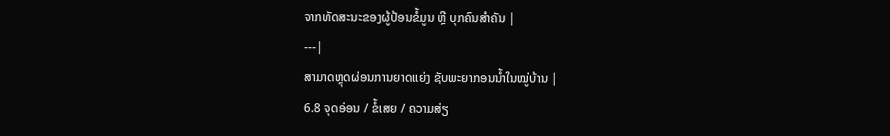ຈາກທັດສະນະຂອງຜູ້ປ້ອນຂໍ້ມູນ ຫຼື ບຸກຄົນສຳຄັນ |
---|
ສາມາດຫຼຸດຜ່ອນການຍາດແຍ່ງ ຊັບພະຍາກອນນ້ຳໃນໝູ່ບ້ານ |
6.8 ຈຸດອ່ອນ / ຂໍ້ເສຍ / ຄວາມສ່ຽ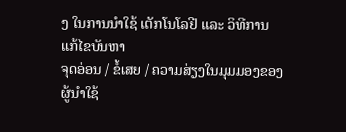ງ ໃນການນໍາໃຊ້ ເຕັກໂນໂລຢີ ແລະ ວິທີການແກ້ໄຂບັນຫາ
ຈຸດອ່ອນ / ຂໍ້ເສຍ / ຄວາມສ່ຽງໃນມຸມມອງຂອງຜູ້ນໍາໃຊ້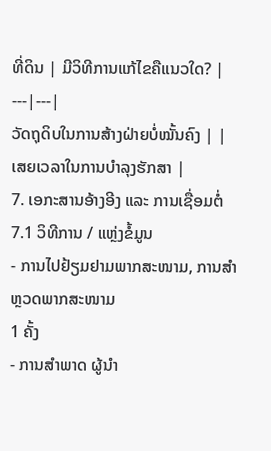ທີ່ດິນ | ມີວິທີການແກ້ໄຂຄືແນວໃດ? |
---|---|
ວັດຖຸດິບໃນການສ້າງຝ່າຍບໍ່ໝັ້ນຄົງ | |
ເສຍເວລາໃນການບຳລຸງຮັກສາ |
7. ເອກະສານອ້າງອີງ ແລະ ການເຊື່ອມຕໍ່
7.1 ວິທີການ / ແຫຼ່ງຂໍ້ມູນ
- ການໄປຢ້ຽມຢາມພາກສະໜາມ, ການສໍາຫຼວດພາກສະໜາມ
1 ຄັ້ງ
- ການສໍາພາດ ຜູ້ນໍາ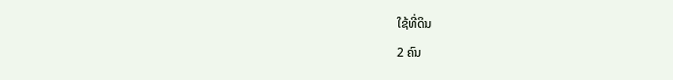ໃຊ້ທີ່ດິນ
2 ຄົນ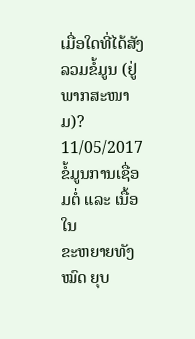ເມື່ອໃດທີ່ໄດ້ສັງລວມຂໍ້ມູນ (ຢູ່ພາກສະໜາມ)?
11/05/2017
ຂໍ້ມູນການເຊື່ອມຕໍ່ ແລະ ເນື້ອໃນ
ຂະຫຍາຍທັງໝົດ ຍຸບ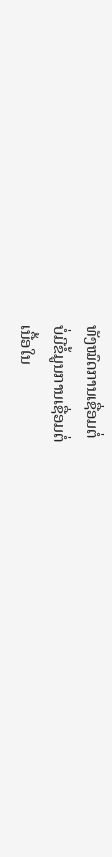ທັງໝົດການເຊື່ອມຕໍ່
ບໍ່ມີຂໍ້ມູນການເຊື່ອມຕໍ່
ເນື້ອໃນ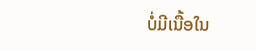ບໍ່ມີເນື້ອໃນ